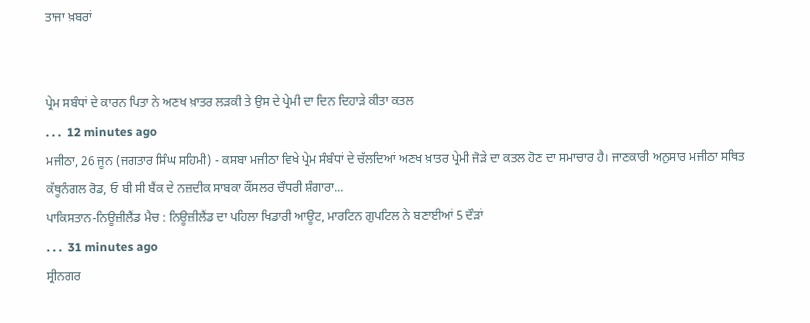ਤਾਜਾ ਖ਼ਬਰਾਂ


ਪ੍ਰੇਮ ਸਬੰਧਾਂ ਦੇ ਕਾਰਨ ਪਿਤਾ ਨੇ ਅਣਖ ਖ਼ਾਤਰ ਲੜਕੀ ਤੇ ਉਸ ਦੇ ਪ੍ਰੇਮੀ ਦਾ ਦਿਨ ਦਿਹਾੜੇ ਕੀਤਾ ਕਤਲ
. . .  12 minutes ago
ਮਜੀਠਾ, 26 ਜੂਨ (ਜਗਤਾਰ ਸਿੰਘ ਸਹਿਮੀ) - ਕਸਬਾ ਮਜੀਠਾ ਵਿਖੇ ਪ੍ਰੇਮ ਸੰਬੰਧਾਂ ਦੇ ਚੱਲਦਿਆਂ ਅਣਖ ਖ਼ਾਤਰ ਪ੍ਰੇਮੀ ਜੋੜੇ ਦਾ ਕਤਲ ਹੋਣ ਦਾ ਸਮਾਚਾਰ ਹੈ। ਜਾਣਕਾਰੀ ਅਨੁਸਾਰ ਮਜੀਠਾ ਸਥਿਤ ਕੱਥੂਨੰਗਲ ਰੋਡ, ਓ ਬੀ ਸੀ ਬੈਂਕ ਦੇ ਨਜ਼ਦੀਕ ਸਾਬਕਾ ਕੌਂਸਲਰ ਚੌਧਰੀ ਸ਼ੰਗਾਰਾ...
ਪਾਕਿਸਤਾਨ-ਨਿਊਜ਼ੀਲੈਂਡ ਮੈਚ : ਨਿਊਜ਼ੀਲੈਂਡ ਦਾ ਪਹਿਲਾ ਖਿਡਾਰੀ ਆਊਟ, ਮਾਰਟਿਨ ਗੁਪਟਿਲ ਨੇ ਬਣਾਈਆਂ 5 ਦੌੜਾਂ
. . .  31 minutes ago
ਸ੍ਰੀਨਗਰ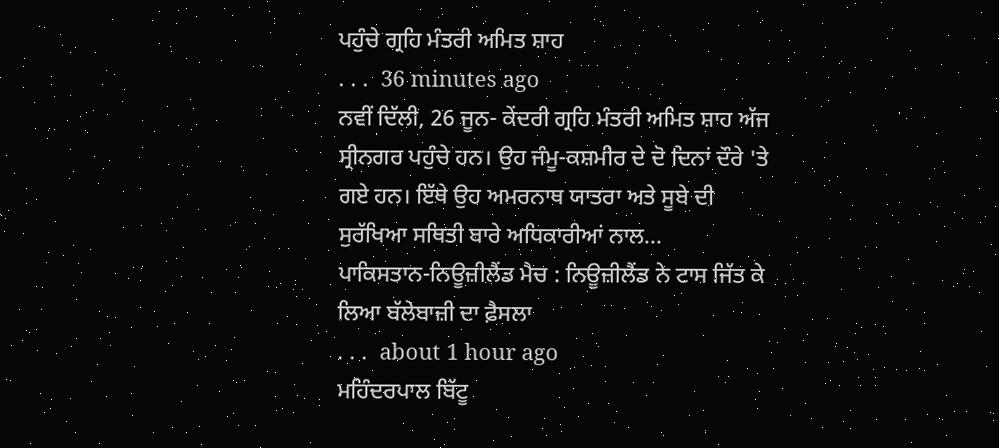ਪਹੁੰਚੇ ਗ੍ਰਹਿ ਮੰਤਰੀ ਅਮਿਤ ਸ਼ਾਹ
. . .  36 minutes ago
ਨਵੀਂ ਦਿੱਲੀ, 26 ਜੂਨ- ਕੇਂਦਰੀ ਗ੍ਰਹਿ ਮੰਤਰੀ ਅਮਿਤ ਸ਼ਾਹ ਅੱਜ ਸ੍ਰੀਨਗਰ ਪਹੁੰਚੇ ਹਨ। ਉਹ ਜੰਮੂ-ਕਸ਼ਮੀਰ ਦੇ ਦੋ ਦਿਨਾਂ ਦੌਰੇ 'ਤੇ ਗਏ ਹਨ। ਇੱਥੇ ਉਹ ਅਮਰਨਾਥ ਯਾਤਰਾ ਅਤੇ ਸੂਬੇ ਦੀ ਸੁਰੱਖਿਆ ਸਥਿਤੀ ਬਾਰੇ ਅਧਿਕਾਰੀਆਂ ਨਾਲ...
ਪਾਕਿਸਤਾਨ-ਨਿਊਜ਼ੀਲੈਂਡ ਮੈਚ : ਨਿਊਜ਼ੀਲੈਂਡ ਨੇ ਟਾਸ ਜਿੱਤ ਕੇ ਲਿਆ ਬੱਲੇਬਾਜ਼ੀ ਦਾ ਫ਼ੈਸਲਾ
. . .  about 1 hour ago
ਮਹਿੰਦਰਪਾਲ ਬਿੱਟੂ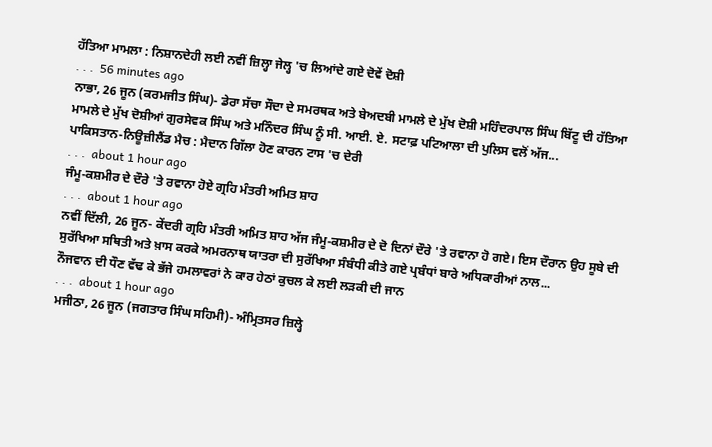ਹੱਤਿਆ ਮਾਮਲਾ : ਨਿਸ਼ਾਨਦੇਹੀ ਲਈ ਨਵੀਂ ਜ਼ਿਲ੍ਹਾ ਜੇਲ੍ਹ 'ਚ ਲਿਆਂਦੇ ਗਏ ਦੋਵੇਂ ਦੋਸ਼ੀ
. . .  56 minutes ago
ਨਾਭਾ, 26 ਜੂਨ (ਕਰਮਜੀਤ ਸਿੰਘ)- ਡੇਰਾ ਸੱਚਾ ਸੌਦਾ ਦੇ ਸਮਰਥਕ ਅਤੇ ਬੇਅਦਬੀ ਮਾਮਲੇ ਦੇ ਮੁੱਖ ਦੋਸ਼ੀ ਮਹਿੰਦਰਪਾਲ ਸਿੰਘ ਬਿੱਟੂ ਦੀ ਹੱਤਿਆ ਮਾਮਲੇ ਦੇ ਮੁੱਖ ਦੋਸ਼ੀਆਂ ਗੁਰਸੇਵਕ ਸਿੰਘ ਅਤੇ ਮਨਿੰਦਰ ਸਿੰਘ ਨੂੰ ਸੀ. ਆਈ. ਏ. ਸਟਾਫ਼ ਪਟਿਆਲਾ ਦੀ ਪੁਲਿਸ ਵਲੋਂ ਅੱਜ...
ਪਾਕਿਸਤਾਨ-ਨਿਊਜ਼ੀਲੈਂਡ ਮੈਚ : ਮੈਦਾਨ ਗਿੱਲਾ ਹੋਣ ਕਾਰਨ ਟਾਸ 'ਚ ਦੇਰੀ
. . .  about 1 hour ago
ਜੰਮੂ-ਕਸ਼ਮੀਰ ਦੇ ਦੌਰੇ 'ਤੇ ਰਵਾਨਾ ਹੋਏ ਗ੍ਰਹਿ ਮੰਤਰੀ ਅਮਿਤ ਸ਼ਾਹ
. . .  about 1 hour ago
ਨਵੀਂ ਦਿੱਲੀ, 26 ਜੂਨ- ਕੇਂਦਰੀ ਗ੍ਰਹਿ ਮੰਤਰੀ ਅਮਿਤ ਸ਼ਾਹ ਅੱਜ ਜੰਮੂ-ਕਸ਼ਮੀਰ ਦੇ ਦੋ ਦਿਨਾਂ ਦੌਰੇ 'ਤੇ ਰਵਾਨਾ ਹੋ ਗਏ। ਇਸ ਦੌਰਾਨ ਉਹ ਸੂਬੇ ਦੀ ਸੁਰੱਖਿਆ ਸਥਿਤੀ ਅਤੇ ਖ਼ਾਸ ਕਰਕੇ ਅਮਰਨਾਥ ਯਾਤਰਾ ਦੀ ਸੁਰੱਖਿਆ ਸੰਬੰਧੀ ਕੀਤੇ ਗਏ ਪ੍ਰਬੰਧਾਂ ਬਾਰੇ ਅਧਿਕਾਰੀਆਂ ਨਾਲ...
ਨੌਜਵਾਨ ਦੀ ਧੌਣ ਵੱਢ ਕੇ ਭੱਜੇ ਹਮਲਾਵਰਾਂ ਨੇ ਕਾਰ ਹੇਠਾਂ ਕੁਚਲ ਕੇ ਲਈ ਲੜਕੀ ਦੀ ਜਾਨ
. . .  about 1 hour ago
ਮਜੀਠਾ, 26 ਜੂਨ (ਜਗਤਾਰ ਸਿੰਘ ਸਹਿਮੀ)- ਅੰਮ੍ਰਿਤਸਰ ਜ਼ਿਲ੍ਹੇ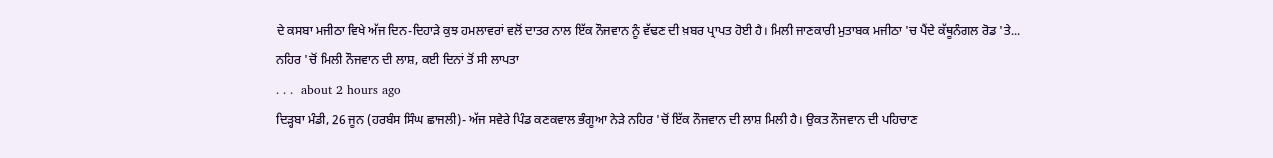ਦੇ ਕਸਬਾ ਮਜੀਠਾ ਵਿਖੇ ਅੱਜ ਦਿਨ-ਦਿਹਾੜੇ ਕੁਝ ਹਮਲਾਵਰਾਂ ਵਲੋਂ ਦਾਤਰ ਨਾਲ ਇੱਕ ਨੌਜਵਾਨ ਨੂੰ ਵੱਢਣ ਦੀ ਖ਼ਬਰ ਪ੍ਰਾਪਤ ਹੋਈ ਹੈ। ਮਿਲੀ ਜਾਣਕਾਰੀ ਮੁਤਾਬਕ ਮਜੀਠਾ 'ਚ ਪੈਂਦੇ ਕੱਥੂਨੰਗਲ ਰੋਡ 'ਤੇ...
ਨਹਿਰ 'ਚੋਂ ਮਿਲੀ ਨੌਜਵਾਨ ਦੀ ਲਾਸ਼, ਕਈ ਦਿਨਾਂ ਤੋਂ ਸੀ ਲਾਪਤਾ
. . .  about 2 hours ago
ਦਿੜ੍ਹਬਾ ਮੰਡੀ, 26 ਜੂਨ (ਹਰਬੰਸ ਸਿੰਘ ਛਾਜਲੀ)- ਅੱਜ ਸਵੇਰੇ ਪਿੰਡ ਕਣਕਵਾਲ ਭੰਗੂਆ ਨੇੜੇ ਨਹਿਰ 'ਚੋਂ ਇੱਕ ਨੌਜਵਾਨ ਦੀ ਲਾਸ਼ ਮਿਲੀ ਹੈ। ਉਕਤ ਨੌਜਵਾਨ ਦੀ ਪਹਿਚਾਣ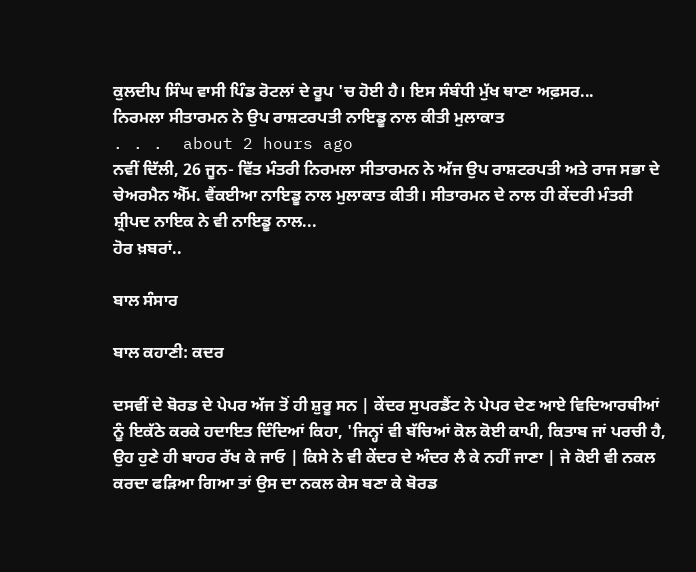ਕੁਲਦੀਪ ਸਿੰਘ ਵਾਸੀ ਪਿੰਡ ਰੋਟਲਾਂ ਦੇ ਰੂਪ 'ਚ ਹੋਈ ਹੈ। ਇਸ ਸੰਬੰਧੀ ਮੁੱਖ ਥਾਣਾ ਅਫ਼ਸਰ...
ਨਿਰਮਲਾ ਸੀਤਾਰਮਨ ਨੇ ਉਪ ਰਾਸ਼ਟਰਪਤੀ ਨਾਇਡੂ ਨਾਲ ਕੀਤੀ ਮੁਲਾਕਾਤ
. . .  about 2 hours ago
ਨਵੀਂ ਦਿੱਲੀ, 26 ਜੂਨ- ਵਿੱਤ ਮੰਤਰੀ ਨਿਰਮਲਾ ਸੀਤਾਰਮਨ ਨੇ ਅੱਜ ਉਪ ਰਾਸ਼ਟਰਪਤੀ ਅਤੇ ਰਾਜ ਸਭਾ ਦੇ ਚੇਅਰਮੈਨ ਐੱਮ. ਵੈਂਕਈਆ ਨਾਇਡੂ ਨਾਲ ਮੁਲਾਕਾਤ ਕੀਤੀ। ਸੀਤਾਰਮਨ ਦੇ ਨਾਲ ਹੀ ਕੇਂਦਰੀ ਮੰਤਰੀ ਸ਼੍ਰੀਪਦ ਨਾਇਕ ਨੇ ਵੀ ਨਾਇਡੂ ਨਾਲ...
ਹੋਰ ਖ਼ਬਰਾਂ..

ਬਾਲ ਸੰਸਾਰ

ਬਾਲ ਕਹਾਣੀ: ਕਦਰ

ਦਸਵੀਂ ਦੇ ਬੋਰਡ ਦੇ ਪੇਪਰ ਅੱਜ ਤੋਂ ਹੀ ਸ਼ੁਰੂ ਸਨ | ਕੇਂਦਰ ਸੁਪਰਡੈਂਟ ਨੇ ਪੇਪਰ ਦੇਣ ਆਏ ਵਿਦਿਆਰਥੀਆਂ ਨੂੰ ਇਕੱਠੇ ਕਰਕੇ ਹਦਾਇਤ ਦਿੰਦਿਆਂ ਕਿਹਾ, 'ਜਿਨ੍ਹਾਂ ਵੀ ਬੱਚਿਆਂ ਕੋਲ ਕੋਈ ਕਾਪੀ, ਕਿਤਾਬ ਜਾਂ ਪਰਚੀ ਹੈ, ਉਹ ਹੁਣੇ ਹੀ ਬਾਹਰ ਰੱਖ ਕੇ ਜਾਓ | ਕਿਸੇ ਨੇ ਵੀ ਕੇਂਦਰ ਦੇ ਅੰਦਰ ਲੈ ਕੇ ਨਹੀਂ ਜਾਣਾ | ਜੇ ਕੋਈ ਵੀ ਨਕਲ ਕਰਦਾ ਫੜਿਆ ਗਿਆ ਤਾਂ ਉਸ ਦਾ ਨਕਲ ਕੇਸ ਬਣਾ ਕੇ ਬੋਰਡ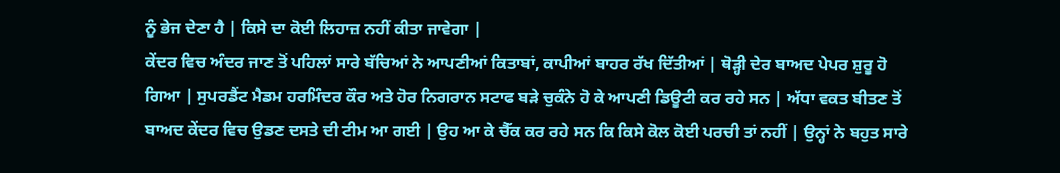ਨੂੰ ਭੇਜ ਦੇਣਾ ਹੈ | ਕਿਸੇ ਦਾ ਕੋਈ ਲਿਹਾਜ਼ ਨਹੀਂ ਕੀਤਾ ਜਾਵੇਗਾ |
ਕੇਂਦਰ ਵਿਚ ਅੰਦਰ ਜਾਣ ਤੋਂ ਪਹਿਲਾਂ ਸਾਰੇ ਬੱਚਿਆਂ ਨੇ ਆਪਣੀਆਂ ਕਿਤਾਬਾਂ, ਕਾਪੀਆਂ ਬਾਹਰ ਰੱਖ ਦਿੱਤੀਆਂ | ਥੋੜ੍ਹੀ ਦੇਰ ਬਾਅਦ ਪੇਪਰ ਸ਼ੁਰੂ ਹੋ ਗਿਆ | ਸੁਪਰਡੈਂਟ ਮੈਡਮ ਹਰਮਿੰਦਰ ਕੌਰ ਅਤੇ ਹੋਰ ਨਿਗਰਾਨ ਸਟਾਫ ਬੜੇ ਚੁਕੰਨੇ ਹੋ ਕੇ ਆਪਣੀ ਡਿਊਟੀ ਕਰ ਰਹੇ ਸਨ | ਅੱਧਾ ਵਕਤ ਬੀਤਣ ਤੋਂ ਬਾਅਦ ਕੇਂਦਰ ਵਿਚ ਉਡਣ ਦਸਤੇ ਦੀ ਟੀਮ ਆ ਗਈ | ਉਹ ਆ ਕੇ ਚੈੱਕ ਕਰ ਰਹੇ ਸਨ ਕਿ ਕਿਸੇ ਕੋਲ ਕੋਈ ਪਰਚੀ ਤਾਂ ਨਹੀਂ | ਉਨ੍ਹਾਂ ਨੇ ਬਹੁਤ ਸਾਰੇ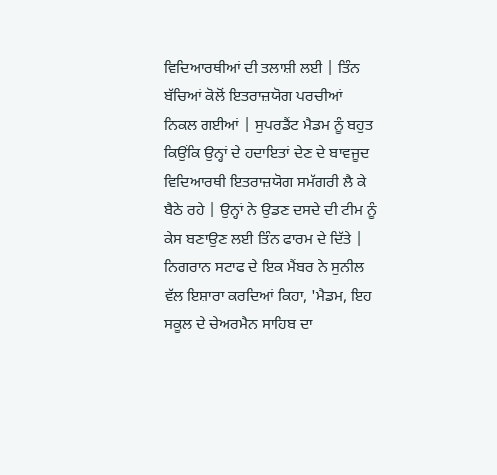ਵਿਦਿਆਰਥੀਆਂ ਦੀ ਤਲਾਸ਼ੀ ਲਈ | ਤਿੰਨ ਬੱਚਿਆਂ ਕੋਲੋਂ ਇਤਰਾਜ਼ਯੋਗ ਪਰਚੀਆਂ ਨਿਕਲ ਗਈਆਂ | ਸੁਪਰਡੈਂਟ ਮੈਡਮ ਨੂੰ ਬਹੁਤ ਕਿਉਂਕਿ ਉਨ੍ਹਾਂ ਦੇ ਹਦਾਇਤਾਂ ਦੇਣ ਦੇ ਬਾਵਜੂਦ ਵਿਦਿਆਰਥੀ ਇਤਰਾਜ਼ਯੋਗ ਸਮੱਗਰੀ ਲੈ ਕੇ ਬੈਠੇ ਰਹੇ | ਉਨ੍ਹਾਂ ਨੇ ਉਡਣ ਦਸਦੇ ਦੀ ਟੀਮ ਨੂੰ ਕੇਸ ਬਣਾਉਣ ਲਈ ਤਿੰਨ ਫਾਰਮ ਦੇ ਦਿੱਤੇ | ਨਿਗਰਾਨ ਸਟਾਫ ਦੇ ਇਕ ਮੈਂਬਰ ਨੇ ਸੁਨੀਲ ਵੱਲ ਇਸ਼ਾਰਾ ਕਰਦਿਆਂ ਕਿਹਾ, 'ਮੈਡਮ, ਇਹ ਸਕੂਲ ਦੇ ਚੇਅਰਮੈਨ ਸਾਹਿਬ ਦਾ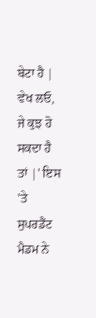ਬੇਟਾ ਹੈ | ਵੇਖ ਲਓ, ਜੇ ਕੁਝ ਹੋ ਸਕਦਾ ਹੈ ਤਾਂ |' ਇਸ 'ਤੇ ਸੁਪਰਡੈਂਟ ਮੈਡਮ ਨੇ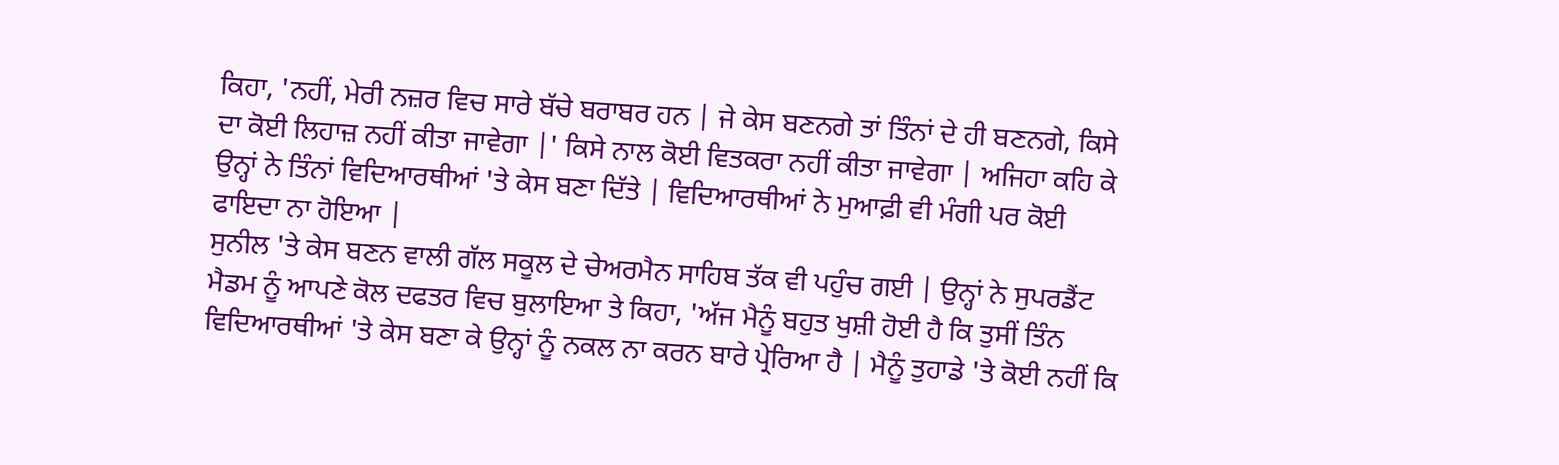ਕਿਹਾ, 'ਨਹੀਂ, ਮੇਰੀ ਨਜ਼ਰ ਵਿਚ ਸਾਰੇ ਬੱਚੇ ਬਰਾਬਰ ਹਨ | ਜੇ ਕੇਸ ਬਣਨਗੇ ਤਾਂ ਤਿੰਨਾਂ ਦੇ ਹੀ ਬਣਨਗੇ, ਕਿਸੇ ਦਾ ਕੋਈ ਲਿਹਾਜ਼ ਨਹੀਂ ਕੀਤਾ ਜਾਵੇਗਾ |' ਕਿਸੇ ਨਾਲ ਕੋਈ ਵਿਤਕਰਾ ਨਹੀਂ ਕੀਤਾ ਜਾਵੇਗਾ | ਅਜਿਹਾ ਕਹਿ ਕੇ ਉਨ੍ਹਾਂ ਨੇ ਤਿੰਨਾਂ ਵਿਦਿਆਰਥੀਆਂ 'ਤੇ ਕੇਸ ਬਣਾ ਦਿੱਤੇ | ਵਿਦਿਆਰਥੀਆਂ ਨੇ ਮੁਆਫ਼ੀ ਵੀ ਮੰਗੀ ਪਰ ਕੋਈ ਫਾਇਦਾ ਨਾ ਹੋਇਆ |
ਸੁਨੀਲ 'ਤੇ ਕੇਸ ਬਣਨ ਵਾਲੀ ਗੱਲ ਸਕੂਲ ਦੇ ਚੇਅਰਮੈਨ ਸਾਹਿਬ ਤੱਕ ਵੀ ਪਹੁੰਚ ਗਈ | ਉਨ੍ਹਾਂ ਨੇ ਸੁਪਰਡੈਂਟ ਮੈਡਮ ਨੂੰ ਆਪਣੇ ਕੋਲ ਦਫਤਰ ਵਿਚ ਬੁਲਾਇਆ ਤੇ ਕਿਹਾ, 'ਅੱਜ ਮੈਨੂੰ ਬਹੁਤ ਖੁਸ਼ੀ ਹੋਈ ਹੈ ਕਿ ਤੁਸੀਂ ਤਿੰਨ ਵਿਦਿਆਰਥੀਆਂ 'ਤੇ ਕੇਸ ਬਣਾ ਕੇ ਉਨ੍ਹਾਂ ਨੂੰ ਨਕਲ ਨਾ ਕਰਨ ਬਾਰੇ ਪ੍ਰੇਰਿਆ ਹੈ | ਮੈਨੂੰ ਤੁਹਾਡੇ 'ਤੇ ਕੋਈ ਨਹੀਂ ਕਿ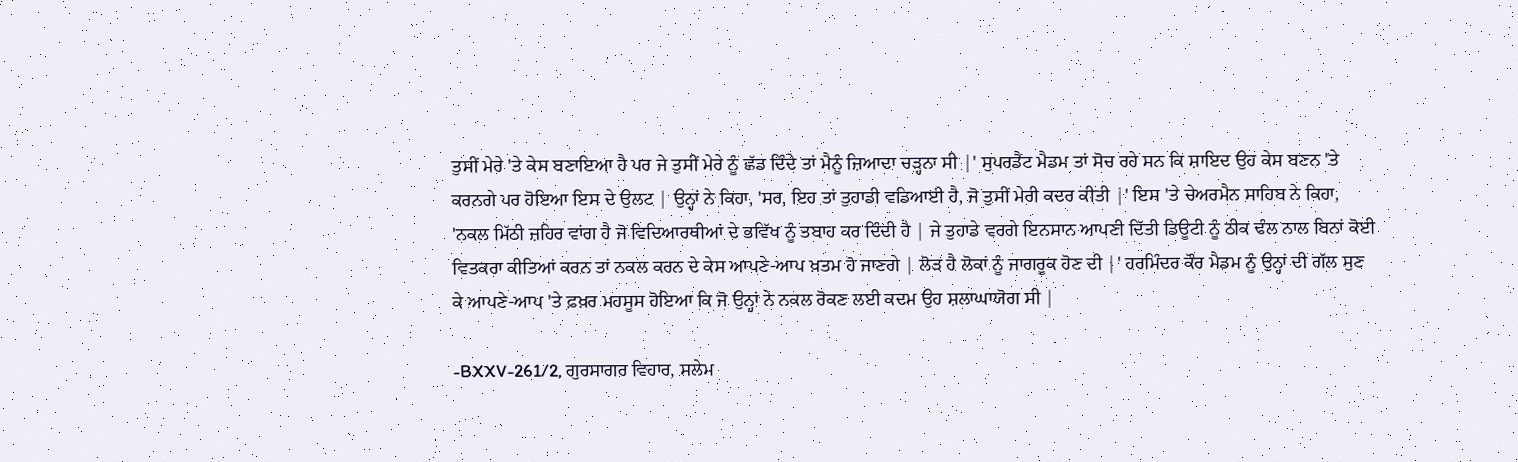ਤੁਸੀਂ ਮੇਰੇ 'ਤੇ ਕੇਸ ਬਣਾਇਆ ਹੈ ਪਰ ਜੇ ਤੁਸੀਂ ਮੇਰੇ ਨੂੰ ਛੱਡ ਦਿੰਦੇ ਤਾਂ ਮੈਨੂੰ ਜ਼ਿਆਦਾ ਚੜ੍ਹਨਾ ਸੀ |' ਸੁਪਰਡੈਂਟ ਮੈਡਮ ਤਾਂ ਸੋਚ ਰਹੇ ਸਨ ਕਿ ਸ਼ਾਇਦ ਉਹ ਕੇਸ ਬਣਨ 'ਤੇ ਕਰਨਗੇ ਪਰ ਹੋਇਆ ਇਸ ਦੇ ਉਲਟ | ਉਨ੍ਹਾਂ ਨੇ ਕਿਹਾ, 'ਸਰ, ਇਹ ਤਾਂ ਤੁਹਾਡੀ ਵਡਿਆਈ ਹੈ, ਜੋ ਤੁਸੀਂ ਮੇਰੀ ਕਦਰ ਕੀਤੀ |' ਇਸ 'ਤੇ ਚੇਅਰਮੈਨ ਸਾਹਿਬ ਨੇ ਕਿਹਾ, 'ਨਕਲ ਮਿੱਠੀ ਜ਼ਹਿਰ ਵਾਂਗ ਹੈ ਜੋ ਵਿਦਿਆਰਥੀਆਂ ਦੇ ਭਵਿੱਖ ਨੂੰ ਤਬਾਹ ਕਰ ਦਿੰਦੀ ਹੈ | ਜੇ ਤੁਹਾਡੇ ਵਰਗੇ ਇਨਸਾਨ ਆਪਣੀ ਦਿੱਤੀ ਡਿਊਟੀ ਨੂੰ ਠੀਕ ਢੰਲ ਨਾਲ ਬਿਨਾਂ ਕੋਈ ਵਿਤਕਰਾ ਕੀਤਿਆਂ ਕਰਨ ਤਾਂ ਨਕਲ ਕਰਨ ਦੇ ਕੇਸ ਆਪਣੇ-ਆਪ ਖ਼ਤਮ ਹੋ ਜਾਣਗੇ | ਲੋੜ ਹੈ ਲੋਕਾਂ ਨੂੰ ਜਾਗਰੂਕ ਹੋਣ ਦੀ |' ਹਰਮਿੰਦਰ ਕੌਰ ਮੈਡਮ ਨੂੰ ਉਨ੍ਹਾਂ ਦੀ ਗੱਲ ਸੁਣ ਕੇ ਆਪਣੇ-ਆਪ 'ਤੇ ਫ਼ਖ਼ਰ ਮਹਸੂਸ ਹੋਇਆ ਕਿ ਜੋ ਉਨ੍ਹਾਂ ਨੇ ਨਕਲ ਰੋਕਣ ਲਈ ਕਦਮ ਉਹ ਸ਼ਲਾਘਾਯੋਗ ਸੀ |

-BXXV-261/2, ਗੁਰਸਾਗਰ ਵਿਹਾਰ, ਸਲੇਮ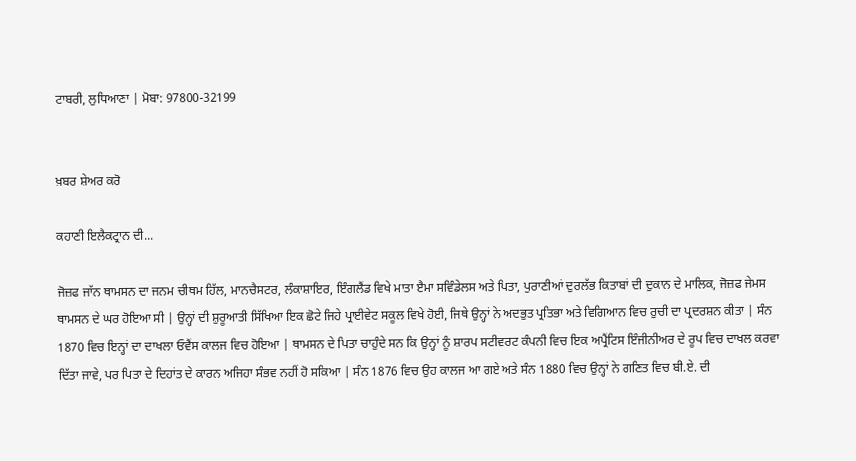ਟਾਬਰੀ, ਲੁਧਿਆਣਾ | ਮੋਬਾ: 97800-32199


ਖ਼ਬਰ ਸ਼ੇਅਰ ਕਰੋ

ਕਹਾਣੀ ਇਲੈਕਟ੍ਰਾਨ ਦੀ...

ਜੋਜ਼ਫ ਜਾੱਨ ਥਾਮਸਨ ਦਾ ਜਨਮ ਚੀਥਮ ਹਿੱਲ, ਮਾਨਚੈਸਟਰ, ਲੰਕਾਸ਼ਾਇਰ, ਇੰਗਲੈਂਡ ਵਿਖੇ ਮਾਤਾ ੲੈਮਾ ਸਵਿੰਡੇਲਸ ਅਤੇ ਪਿਤਾ, ਪੁਰਾਣੀਆਂ ਦੁਰਲੱਭ ਕਿਤਾਬਾਂ ਦੀ ਦੁਕਾਨ ਦੇ ਮਾਲਿਕ, ਜੋਜ਼ਫ ਜੇਮਸ ਥਾਮਸਨ ਦੇ ਘਰ ਹੋਇਆ ਸੀ | ਉਨ੍ਹਾਂ ਦੀ ਸ਼ੁਰੂਆਤੀ ਸਿੱਖਿਆ ਇਕ ਛੋਟੇ ਜਿਹੇ ਪ੍ਰਾਈਵੇਟ ਸਕੂਲ ਵਿਖੇ ਹੋਈ, ਜਿਥੇ ਉਨ੍ਹਾਂ ਨੇ ਅਦਭੁਤ ਪ੍ਰਤਿਭਾ ਅਤੇ ਵਿਗਿਆਨ ਵਿਚ ਰੁਚੀ ਦਾ ਪ੍ਰਦਰਸ਼ਨ ਕੀਤਾ | ਸੰਨ 1870 ਵਿਚ ਇਨ੍ਹਾਂ ਦਾ ਦਾਖਲਾ ਓਵੈਂਸ ਕਾਲਜ ਵਿਚ ਹੋਇਆ | ਥਾਮਸਨ ਦੇ ਪਿਤਾ ਚਾਹੁੰਦੇ ਸਨ ਕਿ ਉਨ੍ਹਾਂ ਨੂੰ ਸ਼ਾਰਪ ਸਟੀਵਰਟ ਕੰਪਨੀ ਵਿਚ ਇਕ ਅਪ੍ਰੈਂਟਿਸ ਇੰਜੀਨੀਅਰ ਦੇ ਰੂਪ ਵਿਚ ਦਾਖਲ ਕਰਵਾ ਦਿੱਤਾ ਜਾਵੇ, ਪਰ ਪਿਤਾ ਦੇ ਦਿਹਾਂਤ ਦੇ ਕਾਰਨ ਅਜਿਹਾ ਸੰਭਵ ਨਹੀਂ ਹੋ ਸਕਿਆ | ਸੰਨ 1876 ਵਿਚ ਉਹ ਕਾਲਜ ਆ ਗਏ ਅਤੇ ਸੰਨ 1880 ਵਿਚ ਉਨ੍ਹਾਂ ਨੇ ਗਣਿਤ ਵਿਚ ਬੀ.ਏ. ਦੀ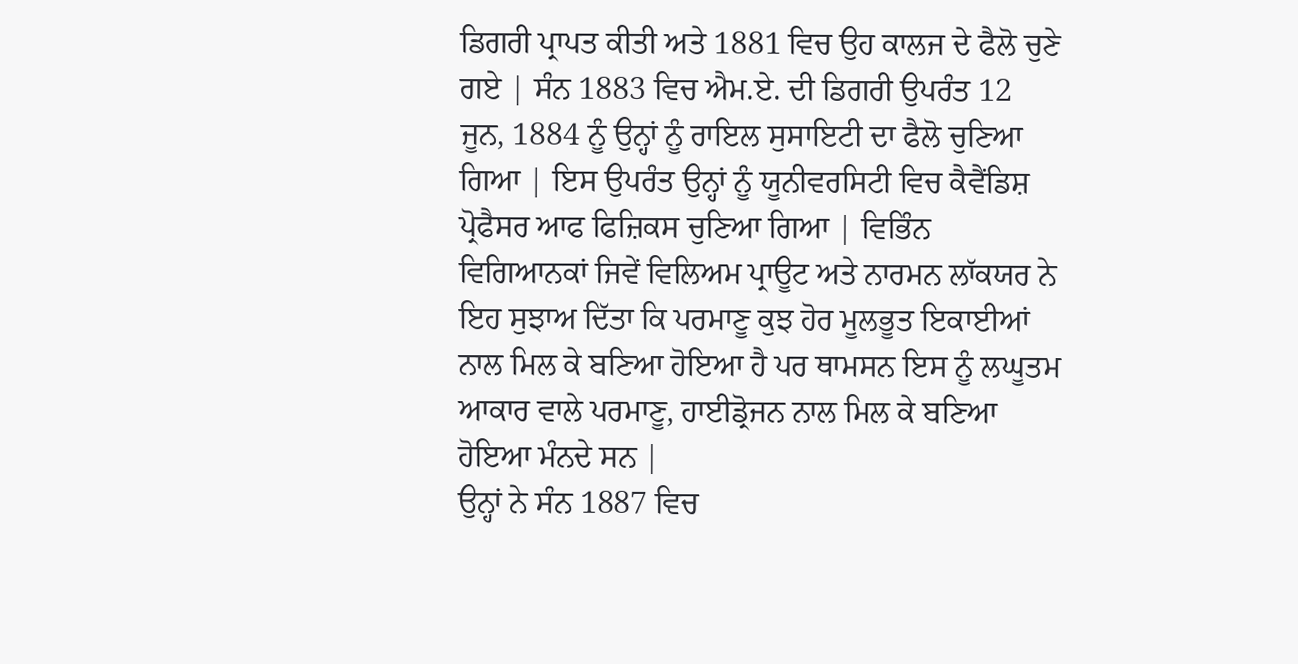ਡਿਗਰੀ ਪ੍ਰਾਪਤ ਕੀਤੀ ਅਤੇ 1881 ਵਿਚ ਉਹ ਕਾਲਜ ਦੇ ਫੈਲੋ ਚੁਣੇ ਗਏ | ਸੰਨ 1883 ਵਿਚ ਐਮ.ਏ. ਦੀ ਡਿਗਰੀ ਉਪਰੰਤ 12 ਜੂਨ, 1884 ਨੂੰ ਉਨ੍ਹਾਂ ਨੂੰ ਰਾਇਲ ਸੁਸਾਇਟੀ ਦਾ ਫੈਲੋ ਚੁਣਿਆ ਗਿਆ | ਇਸ ਉਪਰੰਤ ਉਨ੍ਹਾਂ ਨੂੰ ਯੂਨੀਵਰਸਿਟੀ ਵਿਚ ਕੈਵੈਂਡਿਸ਼ ਪ੍ਰੋਫੈਸਰ ਆਫ ਫਿਜ਼ਿਕਸ ਚੁਣਿਆ ਗਿਆ | ਵਿਭਿੰਨ ਵਿਗਿਆਨਕਾਂ ਜਿਵੇਂ ਵਿਲਿਅਮ ਪ੍ਰਾਊਟ ਅਤੇ ਨਾਰਮਨ ਲਾੱਕਯਰ ਨੇ ਇਹ ਸੁਝਾਅ ਦਿੱਤਾ ਕਿ ਪਰਮਾਣੂ ਕੁਝ ਹੋਰ ਮੂਲਭੂਤ ਇਕਾਈਆਂ ਨਾਲ ਮਿਲ ਕੇ ਬਣਿਆ ਹੋਇਆ ਹੈ ਪਰ ਥਾਮਸਨ ਇਸ ਨੂੰ ਲਘੂਤਮ ਆਕਾਰ ਵਾਲੇ ਪਰਮਾਣੂ, ਹਾਈਡ੍ਰੋਜਨ ਨਾਲ ਮਿਲ ਕੇ ਬਣਿਆ ਹੋਇਆ ਮੰਨਦੇ ਸਨ |
ਉਨ੍ਹਾਂ ਨੇ ਸੰਨ 1887 ਵਿਚ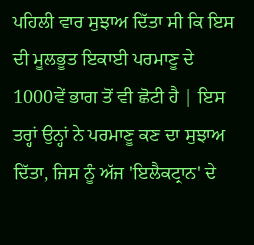ਪਹਿਲੀ ਵਾਰ ਸੁਝਾਅ ਦਿੱਤਾ ਸੀ ਕਿ ਇਸ ਦੀ ਮੂਲਭੂਤ ਇਕਾਈ ਪਰਮਾਣੂ ਦੇ 1000ਵੇਂ ਭਾਗ ਤੋਂ ਵੀ ਛੋਟੀ ਹੈ | ਇਸ ਤਰ੍ਹਾਂ ਉਨ੍ਹਾਂ ਨੇ ਪਰਮਾਣੂ ਕਣ ਦਾ ਸੁਝਾਅ ਦਿੱਤਾ, ਜਿਸ ਨੂੰ ਅੱਜ 'ਇਲੈਕਟ੍ਰਾਨ' ਦੇ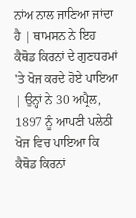ਨਾਂਅ ਨਾਲ ਜਾਣਿਆ ਜਾਂਦਾ ਹੈ | ਥਾਮਸਨ ਨੇ ਇਹ ਕੈਥੋਡ ਕਿਰਨਾਂ ਦੇ ਗੁਣਧਰਮਾਂ 'ਤੇ ਖੋਜ ਕਰਦੇ ਹੋਏ ਪਾਇਆ | ਉਨ੍ਹਾਂ ਨੇ 30 ਅਪ੍ਰੈਲ, 1897 ਨੂੰ ਆਪਣੀ ਪਲੇਠੀ ਖੋਜ ਵਿਚ ਪਾਇਆ ਕਿ ਕੈਥੋਡ ਕਿਰਨਾਂ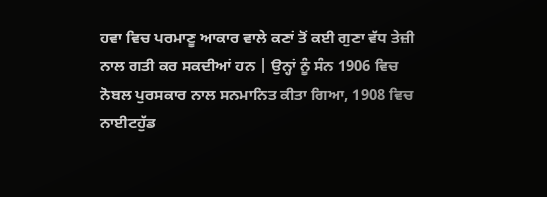ਹਵਾ ਵਿਚ ਪਰਮਾਣੂ ਆਕਾਰ ਵਾਲੇ ਕਣਾਂ ਤੋਂ ਕਈ ਗੁਣਾ ਵੱਧ ਤੇਜ਼ੀ ਨਾਲ ਗਤੀ ਕਰ ਸਕਦੀਆਂ ਹਨ | ਉਨ੍ਹਾਂ ਨੂੰ ਸੰਨ 1906 ਵਿਚ ਨੋਬਲ ਪੁਰਸਕਾਰ ਨਾਲ ਸਨਮਾਨਿਤ ਕੀਤਾ ਗਿਆ, 1908 ਵਿਚ ਨਾਈਟਹੁੱਡ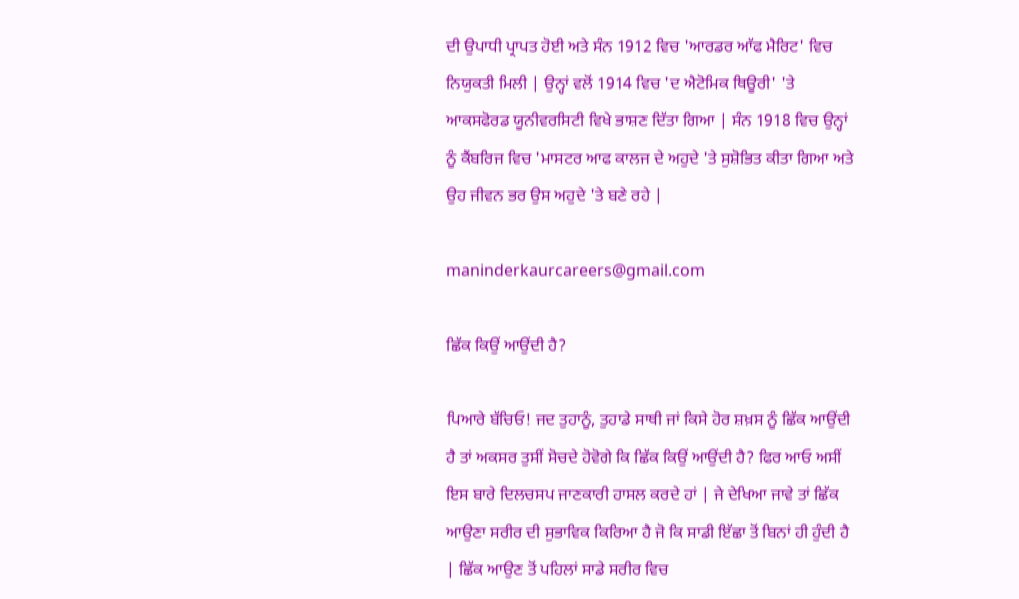ਦੀ ਉਪਾਧੀ ਪ੍ਰਾਪਤ ਹੋਈ ਅਤੇ ਸੰਨ 1912 ਵਿਚ 'ਆਰਡਰ ਆੱਫ ਮੈਰਿਟ' ਵਿਚ ਨਿਯੁਕਤੀ ਮਿਲੀ | ਉਨ੍ਹਾਂ ਵਲੋਂ 1914 ਵਿਚ 'ਦ ਐਟੋਮਿਕ ਥਿਊਰੀ' 'ਤੇ ਆਕਸਫੋਰਡ ਯੂਨੀਵਰਸਿਟੀ ਵਿਖੇ ਭਾਸ਼ਣ ਦਿੱਤਾ ਗਿਆ | ਸੰਨ 1918 ਵਿਚ ਉਨ੍ਹਾਂ ਨੂੰ ਕੈਂਬਰਿਜ ਵਿਚ 'ਮਾਸਟਰ ਆਫ ਕਾਲਜ ਦੇ ਅਹੁਦੇ 'ਤੇ ਸੁਸ਼ੋਭਿਤ ਕੀਤਾ ਗਿਆ ਅਤੇ ਉਹ ਜੀਵਨ ਭਰ ਉਸ ਅਹੁਦੇ 'ਤੇ ਬਣੇ ਰਹੇ |

maninderkaurcareers@gmail.com

ਛਿੱਕ ਕਿਉਂ ਆਉਂਦੀ ਹੈ?

ਪਿਆਰੇ ਬੱਚਿਓ! ਜਦ ਤੁਹਾਨੂੰ, ਤੁਹਾਡੇ ਸਾਥੀ ਜਾਂ ਕਿਸੇ ਹੋਰ ਸ਼ਖ਼ਸ ਨੂੰ ਛਿੱਕ ਆਉਂਦੀ ਹੈ ਤਾਂ ਅਕਸਰ ਤੁਸੀਂ ਸੋਚਦੇ ਹੋਵੋਗੇ ਕਿ ਛਿੱਕ ਕਿਉਂ ਆਉਂਦੀ ਹੈ? ਫਿਰ ਆਓ ਅਸੀਂ ਇਸ ਬਾਰੇ ਦਿਲਚਸਪ ਜਾਣਕਾਰੀ ਹਾਸਲ ਕਰਦੇ ਹਾਂ | ਜੇ ਦੇਖਿਆ ਜਾਵੇ ਤਾਂ ਛਿੱਕ ਆਉਣਾ ਸਰੀਰ ਦੀ ਸੁਭਾਵਿਕ ਕਿਰਿਆ ਹੈ ਜੋ ਕਿ ਸਾਡੀ ਇੱਛਾ ਤੋਂ ਬਿਨਾਂ ਹੀ ਹੁੰਦੀ ਹੈ | ਛਿੱਕ ਆਉਣ ਤੋਂ ਪਹਿਲਾਂ ਸਾਡੇ ਸਰੀਰ ਵਿਚ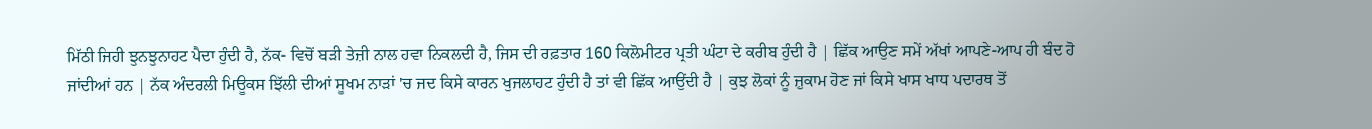ਮਿੱਠੀ ਜਿਹੀ ਝੁਨਝੁਨਾਹਟ ਪੈਦਾ ਹੁੰਦੀ ਹੈ, ਨੱਕ- ਵਿਚੋਂ ਬੜੀ ਤੇਜ਼ੀ ਨਾਲ ਹਵਾ ਨਿਕਲਦੀ ਹੈ, ਜਿਸ ਦੀ ਰਫ਼ਤਾਰ 160 ਕਿਲੋਮੀਟਰ ਪ੍ਰਤੀ ਘੰਟਾ ਦੇ ਕਰੀਬ ਹੁੰਦੀ ਹੈ | ਛਿੱਕ ਆਉਣ ਸਮੇਂ ਅੱਖਾਂ ਆਪਣੇ-ਆਪ ਹੀ ਬੰਦ ਹੋ ਜਾਂਦੀਆਂ ਹਨ | ਨੱਕ ਅੰਦਰਲੀ ਮਿਊਕਸ ਝਿੱਲੀ ਦੀਆਂ ਸੂਖਮ ਨਾੜਾਂ 'ਚ ਜਦ ਕਿਸੇ ਕਾਰਨ ਖੁਜਲਾਹਟ ਹੁੰਦੀ ਹੈ ਤਾਂ ਵੀ ਛਿੱਕ ਆਉਂਦੀ ਹੈ | ਕੁਝ ਲੋਕਾਂ ਨੂੰ ਜ਼ੁਕਾਮ ਹੋਣ ਜਾਂ ਕਿਸੇ ਖਾਸ ਖਾਧ ਪਦਾਰਥ ਤੋਂ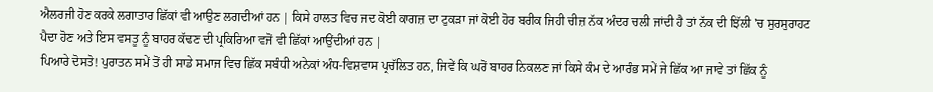ਐਲਰਜੀ ਹੋਣ ਕਰਕੇ ਲਗਾਤਾਰ ਛਿੱਕਾਂ ਵੀ ਆਉਣ ਲਗਦੀਆਂ ਹਨ | ਕਿਸੇ ਹਾਲਤ ਵਿਚ ਜਦ ਕੋਈ ਕਾਗਜ਼ ਦਾ ਟੁਕੜਾ ਜਾਂ ਕੋਈ ਹੋਰ ਬਰੀਕ ਜਿਹੀ ਚੀਜ਼ ਨੱਕ ਅੰਦਰ ਚਲੀ ਜਾਂਦੀ ਹੈ ਤਾਂ ਨੱਕ ਦੀ ਝਿੱਲੀ 'ਚ ਸੁਰਸੁਰਾਹਟ ਪੈਦਾ ਹੋਣ ਅਤੇ ਇਸ ਵਸਤੂ ਨੂੰ ਬਾਹਰ ਕੱਢਣ ਦੀ ਪ੍ਰਕਿਰਿਆ ਵਜੋਂ ਵੀ ਛਿੱਕਾਂ ਆਉਂਦੀਆਂ ਹਨ |
ਪਿਆਰੇ ਦੋਸਤੋ! ਪੁਰਾਤਨ ਸਮੇਂ ਤੋਂ ਹੀ ਸਾਡੇ ਸਮਾਜ ਵਿਚ ਛਿੱਕ ਸਬੰਧੀ ਅਨੇਕਾਂ ਅੰਧ-ਵਿਸ਼ਵਾਸ ਪ੍ਰਚੱਲਿਤ ਹਨ, ਜਿਵੇਂ ਕਿ ਘਰੋਂ ਬਾਹਰ ਨਿਕਲਣ ਜਾਂ ਕਿਸੇ ਕੰਮ ਦੇ ਆਰੰਭ ਸਮੇਂ ਜੇ ਛਿੱਕ ਆ ਜਾਵੇ ਤਾਂ ਛਿੱਕ ਨੂੰ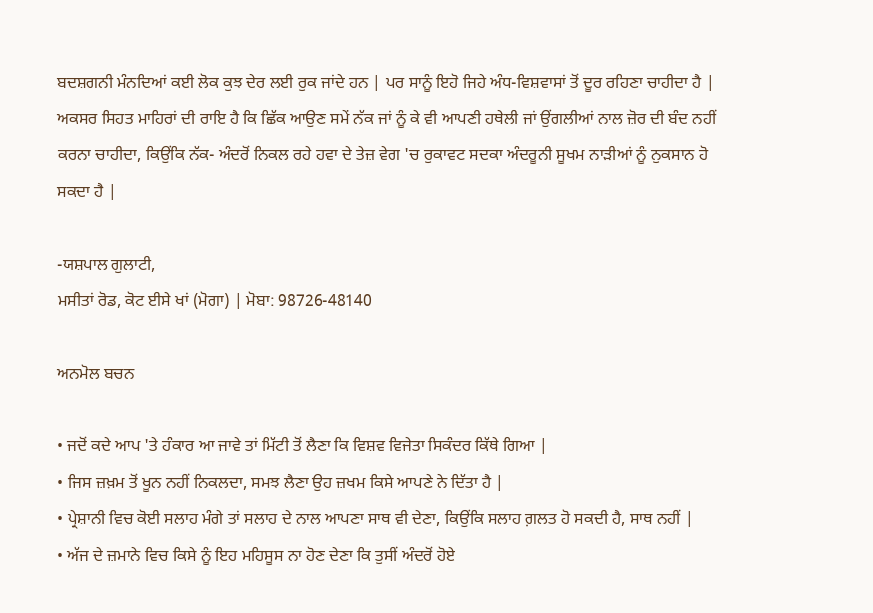ਬਦਸ਼ਗਨੀ ਮੰਨਦਿਆਂ ਕਈ ਲੋਕ ਕੁਝ ਦੇਰ ਲਈ ਰੁਕ ਜਾਂਦੇ ਹਨ | ਪਰ ਸਾਨੂੰ ਇਹੋ ਜਿਹੇ ਅੰਧ-ਵਿਸ਼ਵਾਸਾਂ ਤੋਂ ਦੂਰ ਰਹਿਣਾ ਚਾਹੀਦਾ ਹੈ | ਅਕਸਰ ਸਿਹਤ ਮਾਹਿਰਾਂ ਦੀ ਰਾਇ ਹੈ ਕਿ ਛਿੱਕ ਆਉਣ ਸਮੇਂ ਨੱਕ ਜਾਂ ਨੂੰ ਕੇ ਵੀ ਆਪਣੀ ਹਥੇਲੀ ਜਾਂ ਉਂਗਲੀਆਂ ਨਾਲ ਜ਼ੋਰ ਦੀ ਬੰਦ ਨਹੀਂ ਕਰਨਾ ਚਾਹੀਦਾ, ਕਿਉਂਕਿ ਨੱਕ- ਅੰਦਰੋਂ ਨਿਕਲ ਰਹੇ ਹਵਾ ਦੇ ਤੇਜ਼ ਵੇਗ 'ਚ ਰੁਕਾਵਟ ਸਦਕਾ ਅੰਦਰੂਨੀ ਸੂਖਮ ਨਾੜੀਆਂ ਨੂੰ ਨੁਕਸਾਨ ਹੋ ਸਕਦਾ ਹੈ |

-ਯਸ਼ਪਾਲ ਗੁਲਾਟੀ,
ਮਸੀਤਾਂ ਰੋਡ, ਕੋਟ ਈਸੇ ਖਾਂ (ਮੋਗਾ) | ਮੋਬਾ: 98726-48140

ਅਨਮੋਲ ਬਚਨ

• ਜਦੋਂ ਕਦੇ ਆਪ 'ਤੇ ਹੰਕਾਰ ਆ ਜਾਵੇ ਤਾਂ ਮਿੱਟੀ ਤੋਂ ਲੈਣਾ ਕਿ ਵਿਸ਼ਵ ਵਿਜੇਤਾ ਸਿਕੰਦਰ ਕਿੱਥੇ ਗਿਆ |
• ਜਿਸ ਜ਼ਖ਼ਮ ਤੋਂ ਖੂਨ ਨਹੀਂ ਨਿਕਲਦਾ, ਸਮਝ ਲੈਣਾ ਉਹ ਜ਼ਖਮ ਕਿਸੇ ਆਪਣੇ ਨੇ ਦਿੱਤਾ ਹੈ |
• ਪ੍ਰੇਸ਼ਾਨੀ ਵਿਚ ਕੋਈ ਸਲਾਹ ਮੰਗੇ ਤਾਂ ਸਲਾਹ ਦੇ ਨਾਲ ਆਪਣਾ ਸਾਥ ਵੀ ਦੇਣਾ, ਕਿਉਂਕਿ ਸਲਾਹ ਗ਼ਲਤ ਹੋ ਸਕਦੀ ਹੈ, ਸਾਥ ਨਹੀਂ |
• ਅੱਜ ਦੇ ਜ਼ਮਾਨੇ ਵਿਚ ਕਿਸੇ ਨੂੰ ਇਹ ਮਹਿਸੂਸ ਨਾ ਹੋਣ ਦੇਣਾ ਕਿ ਤੁਸੀਂ ਅੰਦਰੋਂ ਹੋਏ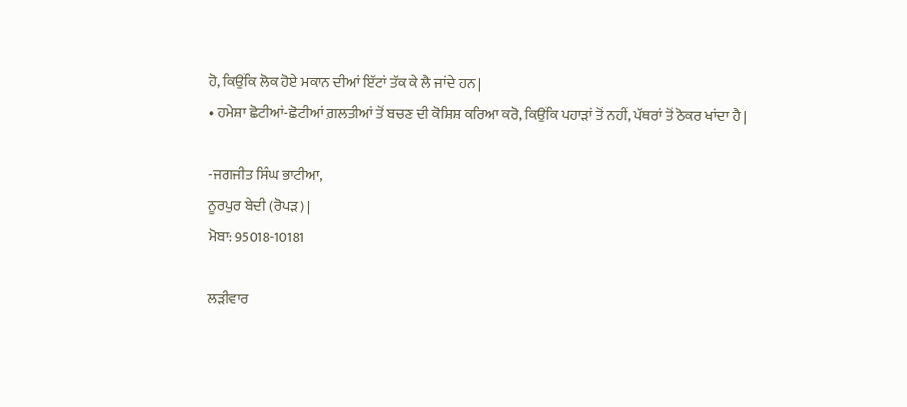ਹੋ, ਕਿਉਂਕਿ ਲੋਕ ਹੋਏ ਮਕਾਨ ਦੀਆਂ ਇੱਟਾਂ ਤੱਕ ਕੇ ਲੈ ਜਾਂਦੇ ਹਨ |
• ਹਮੇਸ਼ਾ ਛੋਟੀਆਂ-ਛੋਟੀਆਂ ਗ਼ਲਤੀਆਂ ਤੋਂ ਬਚਣ ਦੀ ਕੋਸ਼ਿਸ਼ ਕਰਿਆ ਕਰੋ, ਕਿਉਂਕਿ ਪਹਾੜਾਂ ਤੋਂ ਨਹੀਂ, ਪੱਥਰਾਂ ਤੋਂ ਠੋਕਰ ਖਾਂਦਾ ਹੈ |

-ਜਗਜੀਤ ਸਿੰਘ ਭਾਟੀਆ,
ਨੂਰਪੁਰ ਬੇਦੀ (ਰੋਪੜ) |
ਮੋਬਾ: 95018-10181

ਲੜੀਵਾਰ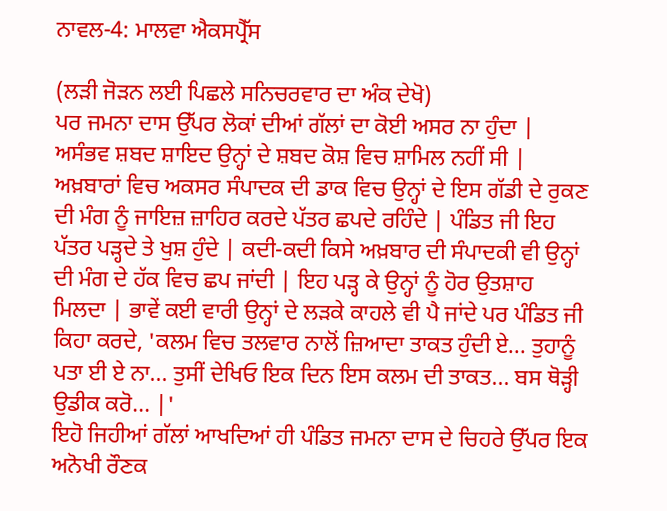ਨਾਵਲ-4: ਮਾਲਵਾ ਐਕਸਪ੍ਰੈੱਸ

(ਲੜੀ ਜੋੜਨ ਲਈ ਪਿਛਲੇ ਸਨਿਚਰਵਾਰ ਦਾ ਅੰਕ ਦੇਖੋ)
ਪਰ ਜਮਨਾ ਦਾਸ ਉੱਪਰ ਲੋਕਾਂ ਦੀਆਂ ਗੱਲਾਂ ਦਾ ਕੋਈ ਅਸਰ ਨਾ ਹੁੰਦਾ | ਅਸੰਭਵ ਸ਼ਬਦ ਸ਼ਾਇਦ ਉਨ੍ਹਾਂ ਦੇ ਸ਼ਬਦ ਕੋਸ਼ ਵਿਚ ਸ਼ਾਮਿਲ ਨਹੀਂ ਸੀ | ਅਖ਼ਬਾਰਾਂ ਵਿਚ ਅਕਸਰ ਸੰਪਾਦਕ ਦੀ ਡਾਕ ਵਿਚ ਉਨ੍ਹਾਂ ਦੇ ਇਸ ਗੱਡੀ ਦੇ ਰੁਕਣ ਦੀ ਮੰਗ ਨੂੰ ਜਾਇਜ਼ ਜ਼ਾਹਿਰ ਕਰਦੇ ਪੱਤਰ ਛਪਦੇ ਰਹਿੰਦੇ | ਪੰਡਿਤ ਜੀ ਇਹ ਪੱਤਰ ਪੜ੍ਹਦੇ ਤੇ ਖੁਸ਼ ਹੁੰਦੇ | ਕਦੀ-ਕਦੀ ਕਿਸੇ ਅਖ਼ਬਾਰ ਦੀ ਸੰਪਾਦਕੀ ਵੀ ਉਨ੍ਹਾਂ ਦੀ ਮੰਗ ਦੇ ਹੱਕ ਵਿਚ ਛਪ ਜਾਂਦੀ | ਇਹ ਪੜ੍ਹ ਕੇ ਉਨ੍ਹਾਂ ਨੂੰ ਹੋਰ ਉਤਸ਼ਾਹ ਮਿਲਦਾ | ਭਾਵੇਂ ਕਈ ਵਾਰੀ ਉਨ੍ਹਾਂ ਦੇ ਲੜਕੇ ਕਾਹਲੇ ਵੀ ਪੈ ਜਾਂਦੇ ਪਰ ਪੰਡਿਤ ਜੀ ਕਿਹਾ ਕਰਦੇ, 'ਕਲਮ ਵਿਚ ਤਲਵਾਰ ਨਾਲੋਂ ਜ਼ਿਆਦਾ ਤਾਕਤ ਹੁੰਦੀ ਏ... ਤੁਹਾਨੂੰ ਪਤਾ ਈ ਏ ਨਾ... ਤੁਸੀਂ ਦੇਖਿਓ ਇਕ ਦਿਨ ਇਸ ਕਲਮ ਦੀ ਤਾਕਤ... ਬਸ ਥੋੜ੍ਹੀ ਉਡੀਕ ਕਰੋ... |'
ਇਹੋ ਜਿਹੀਆਂ ਗੱਲਾਂ ਆਖਦਿਆਂ ਹੀ ਪੰਡਿਤ ਜਮਨਾ ਦਾਸ ਦੇ ਚਿਹਰੇ ਉੱਪਰ ਇਕ ਅਨੋਖੀ ਰੌਣਕ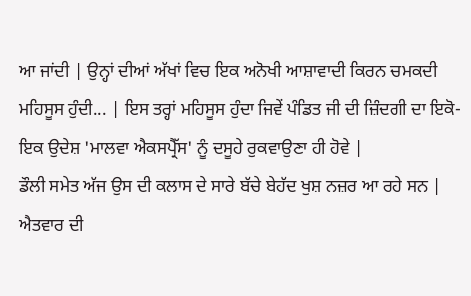ਆ ਜਾਂਦੀ | ਉਨ੍ਹਾਂ ਦੀਆਂ ਅੱਖਾਂ ਵਿਚ ਇਕ ਅਨੋਖੀ ਆਸ਼ਾਵਾਦੀ ਕਿਰਨ ਚਮਕਦੀ ਮਹਿਸੂਸ ਹੁੰਦੀ... | ਇਸ ਤਰ੍ਹਾਂ ਮਹਿਸੂਸ ਹੁੰਦਾ ਜਿਵੇਂ ਪੰਡਿਤ ਜੀ ਦੀ ਜ਼ਿੰਦਗੀ ਦਾ ਇਕੋ-ਇਕ ਉਦੇਸ਼ 'ਮਾਲਵਾ ਐਕਸਪ੍ਰੈੱਸ' ਨੂੰ ਦਸੂਹੇ ਰੁਕਵਾਉਣਾ ਹੀ ਹੋਵੇ |
ਡੌਲੀ ਸਮੇਤ ਅੱਜ ਉਸ ਦੀ ਕਲਾਸ ਦੇ ਸਾਰੇ ਬੱਚੇ ਬੇਹੱਦ ਖੁਸ਼ ਨਜ਼ਰ ਆ ਰਹੇ ਸਨ | ਐਤਵਾਰ ਦੀ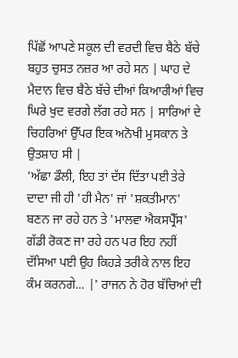ਪਿੱਛੋਂ ਆਪਣੇ ਸਕੂਲ ਦੀ ਵਰਦੀ ਵਿਚ ਬੈਠੇ ਬੱਚੇ ਬਹੁਤ ਚੁਸਤ ਨਜ਼ਰ ਆ ਰਹੇ ਸਨ | ਘਾਹ ਦੇ ਮੈਦਾਨ ਵਿਚ ਬੈਠੇ ਬੱਚੇ ਦੀਆਂ ਕਿਆਰੀਆਂ ਵਿਚ ਘਿਰੇ ਖੁਦ ਵਰਗੇ ਲੱਗ ਰਹੇ ਸਨ | ਸਾਰਿਆਂ ਦੇ ਚਿਹਰਿਆਂ ਉੱਪਰ ਇਕ ਅਨੋਖੀ ਮੁਸਕਾਨ ਤੇ ਉਤਸ਼ਾਹ ਸੀ |
'ਅੱਛਾ ਡੌਲੀ, ਇਹ ਤਾਂ ਦੱਸ ਦਿੱਤਾ ਪਈ ਤੇਰੇ ਦਾਦਾ ਜੀ ਹੀ 'ਹੀ ਮੈਨ' ਜਾਂ 'ਸ਼ਕਤੀਮਾਨ' ਬਣਨ ਜਾ ਰਹੇ ਹਨ ਤੇ 'ਮਾਲਵਾ ਐਕਸਪ੍ਰੈੱਸ' ਗੱਡੀ ਰੋਕਣ ਜਾ ਰਹੇ ਹਨ ਪਰ ਇਹ ਨਹੀਂ ਦੱਸਿਆ ਪਈ ਉਹ ਕਿਹੜੇ ਤਰੀਕੇ ਨਾਲ ਇਹ ਕੰਮ ਕਰਨਗੇ... |' ਰਾਜਨ ਨੇ ਹੋਰ ਬੱਚਿਆਂ ਦੀ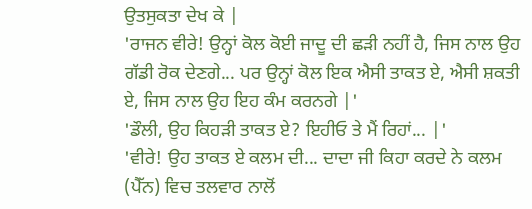ਉਤਸੁਕਤਾ ਦੇਖ ਕੇ |
'ਰਾਜਨ ਵੀਰੇ! ਉਨ੍ਹਾਂ ਕੋਲ ਕੋਈ ਜਾਦੂ ਦੀ ਛੜੀ ਨਹੀਂ ਹੈ, ਜਿਸ ਨਾਲ ਉਹ ਗੱਡੀ ਰੋਕ ਦੇਣਗੇ... ਪਰ ਉਨ੍ਹਾਂ ਕੋਲ ਇਕ ਐਸੀ ਤਾਕਤ ਏ, ਐਸੀ ਸ਼ਕਤੀ ਏ, ਜਿਸ ਨਾਲ ਉਹ ਇਹ ਕੰਮ ਕਰਨਗੇ |'
'ਡੌਲੀ, ਉਹ ਕਿਹੜੀ ਤਾਕਤ ਏ? ਇਹੀਓ ਤੇ ਮੈਂ ਰਿਹਾਂ... |'
'ਵੀਰੇ! ਉਹ ਤਾਕਤ ਏ ਕਲਮ ਦੀ... ਦਾਦਾ ਜੀ ਕਿਹਾ ਕਰਦੇ ਨੇ ਕਲਮ (ਪੈੱਨ) ਵਿਚ ਤਲਵਾਰ ਨਾਲੋਂ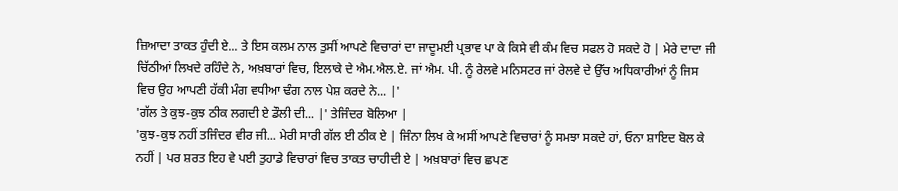ਜ਼ਿਆਦਾ ਤਾਕਤ ਹੁੰਦੀ ਏ... ਤੇ ਇਸ ਕਲਮ ਨਾਲ ਤੁਸੀਂ ਆਪਣੇ ਵਿਚਾਰਾਂ ਦਾ ਜਾਦੂਮਈ ਪ੍ਰਭਾਵ ਪਾ ਕੇ ਕਿਸੇ ਵੀ ਕੰਮ ਵਿਚ ਸਫਲ ਹੋ ਸਕਦੇ ਹੋ | ਮੇਰੇ ਦਾਦਾ ਜੀ ਚਿੱਠੀਆਂ ਲਿਖਦੇ ਰਹਿੰਦੇ ਨੇ, ਅਖ਼ਬਾਰਾਂ ਵਿਚ, ਇਲਾਕੇ ਦੇ ਐਮ.ਐਲ.ਏ. ਜਾਂ ਐਮ. ਪੀ. ਨੂੰ ਰੇਲਵੇ ਮਨਿਸਟਰ ਜਾਂ ਰੇਲਵੇ ਦੇ ਉੱਚ ਅਧਿਕਾਰੀਆਂ ਨੂੰ ਜਿਸ ਵਿਚ ਉਹ ਆਪਣੀ ਹੱਕੀ ਮੰਗ ਵਧੀਆ ਢੰਗ ਨਾਲ ਪੇਸ਼ ਕਰਦੇ ਨੇ... |'
'ਗੱਲ ਤੇ ਕੁਝ-ਕੁਝ ਠੀਕ ਲਗਦੀ ਏ ਡੌਲੀ ਦੀ... |' ਤੇਜਿੰਦਰ ਬੋਲਿਆ |
'ਕੁਝ-ਕੁਝ ਨਹੀਂ ਤਜਿੰਦਰ ਵੀਰ ਜੀ... ਮੇਰੀ ਸਾਰੀ ਗੱਲ ਈ ਠੀਕ ਏ | ਜਿੰਨਾ ਲਿਖ ਕੇ ਅਸੀਂ ਆਪਣੇ ਵਿਚਾਰਾਂ ਨੂੰ ਸਮਝਾ ਸਕਦੇ ਹਾਂ, ਓਨਾ ਸ਼ਾਇਦ ਬੋਲ ਕੇ ਨਹੀਂ | ਪਰ ਸ਼ਰਤ ਇਹ ਵੇ ਪਈ ਤੁਹਾਡੇ ਵਿਚਾਰਾਂ ਵਿਚ ਤਾਕਤ ਚਾਹੀਦੀ ਏ | ਅਖ਼ਬਾਰਾਂ ਵਿਚ ਛਪਣ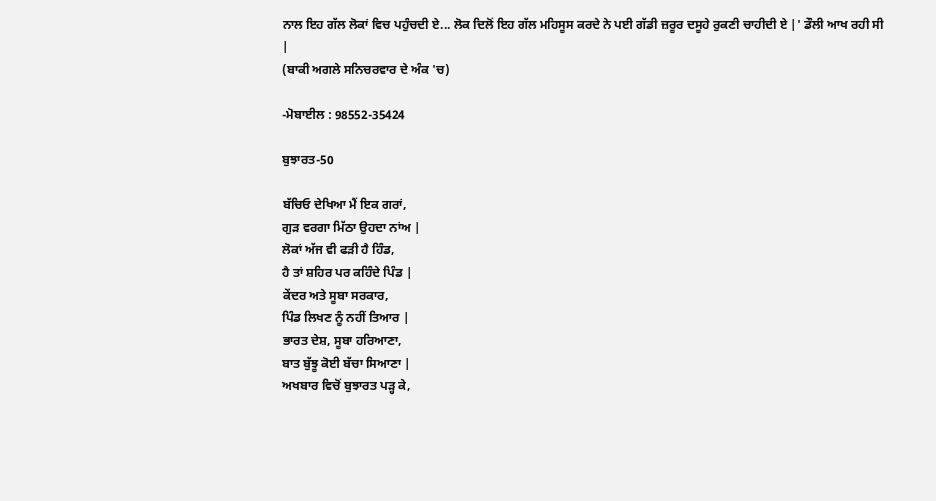ਨਾਲ ਇਹ ਗੱਲ ਲੋਕਾਂ ਵਿਚ ਪਹੁੰਚਦੀ ਏ... ਲੋਕ ਦਿਲੋਂ ਇਹ ਗੱਲ ਮਹਿਸੂਸ ਕਰਦੇ ਨੇ ਪਈ ਗੱਡੀ ਜ਼ਰੂਰ ਦਸੂਹੇ ਰੁਕਣੀ ਚਾਹੀਦੀ ਏ |' ਡੌਲੀ ਆਖ ਰਹੀ ਸੀ |
(ਬਾਕੀ ਅਗਲੇ ਸਨਿਚਰਵਾਰ ਦੇ ਅੰਕ 'ਚ)

-ਮੋਬਾਈਲ : 98552-35424

ਬੁਝਾਰਤ-50

ਬੱਚਿਓ ਦੇਖਿਆ ਮੈਂ ਇਕ ਗਰਾਂ,
ਗੁੜ ਵਰਗਾ ਮਿੱਠਾ ਉਹਦਾ ਨਾਂਅ |
ਲੋਕਾਂ ਅੱਜ ਵੀ ਫੜੀ ਹੈ ਹਿੰਡ,
ਹੈ ਤਾਂ ਸ਼ਹਿਰ ਪਰ ਕਹਿੰਦੇ ਪਿੰਡ |
ਕੇਂਦਰ ਅਤੇ ਸੂਬਾ ਸਰਕਾਰ,
ਪਿੰਡ ਲਿਖਣ ਨੂੰ ਨਹੀਂ ਤਿਆਰ |
ਭਾਰਤ ਦੇਸ਼, ਸੂਬਾ ਹਰਿਆਣਾ,
ਬਾਤ ਬੁੱਝੂ ਕੋਈ ਬੱਚਾ ਸਿਆਣਾ |
ਅਖਬਾਰ ਵਿਚੋਂ ਬੁਝਾਰਤ ਪੜ੍ਹ ਕੇ,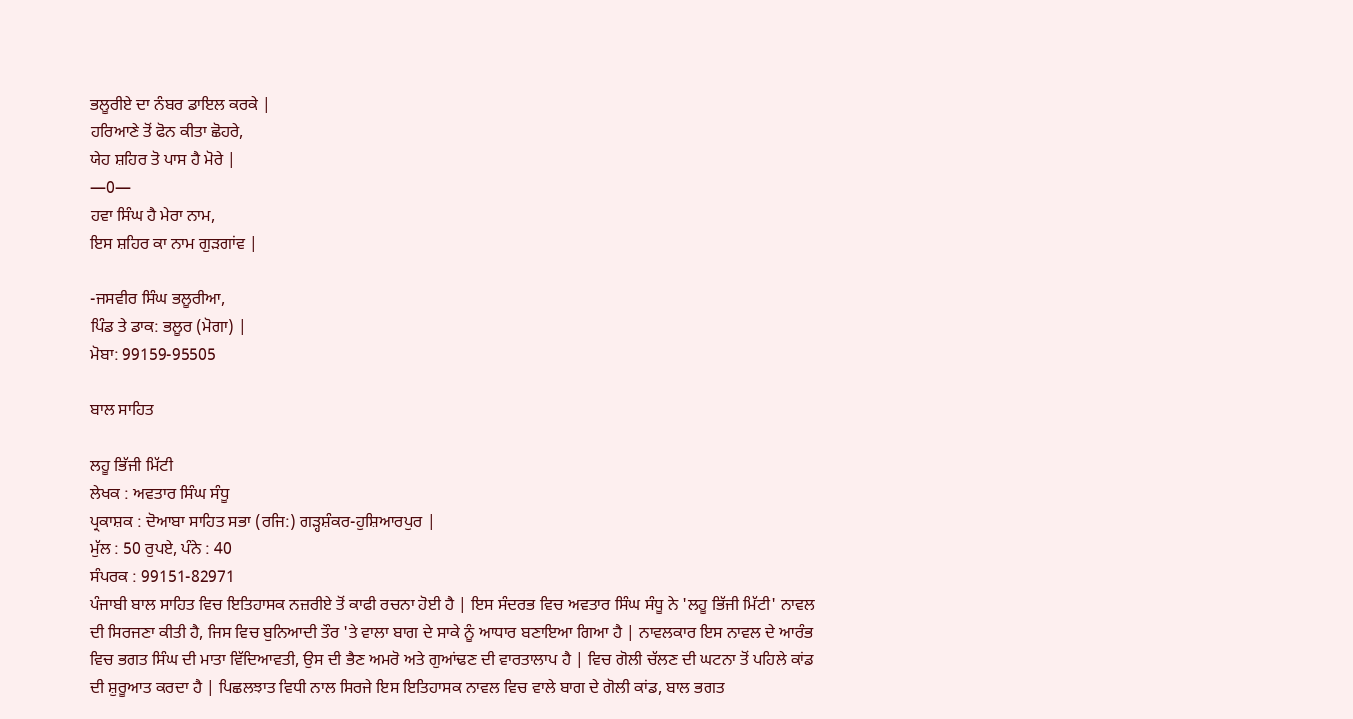ਭਲੂਰੀਏ ਦਾ ਨੰਬਰ ਡਾਇਲ ਕਰਕੇ |
ਹਰਿਆਣੇ ਤੋਂ ਫੋਨ ਕੀਤਾ ਛੋਹਰੇ,
ਯੇਹ ਸ਼ਹਿਰ ਤੋ ਪਾਸ ਹੈ ਮੋਰੇ |
—0—
ਹਵਾ ਸਿੰਘ ਹੈ ਮੇਰਾ ਨਾਮ,
ਇਸ ਸ਼ਹਿਰ ਕਾ ਨਾਮ ਗੁੜਗਾਂਵ |

-ਜਸਵੀਰ ਸਿੰਘ ਭਲੂਰੀਆ,
ਪਿੰਡ ਤੇ ਡਾਕ: ਭਲੂਰ (ਮੋਗਾ) |
ਮੋਬਾ: 99159-95505

ਬਾਲ ਸਾਹਿਤ

ਲਹੂ ਭਿੱਜੀ ਮਿੱਟੀ
ਲੇਖਕ : ਅਵਤਾਰ ਸਿੰਘ ਸੰਧੂ
ਪ੍ਰਕਾਸ਼ਕ : ਦੋਆਬਾ ਸਾਹਿਤ ਸਭਾ (ਰਜਿ:) ਗੜ੍ਹਸ਼ੰਕਰ-ਹੁਸ਼ਿਆਰਪੁਰ |
ਮੁੱਲ : 50 ਰੁਪਏ, ਪੰਨੇ : 40
ਸੰਪਰਕ : 99151-82971
ਪੰਜਾਬੀ ਬਾਲ ਸਾਹਿਤ ਵਿਚ ਇਤਿਹਾਸਕ ਨਜ਼ਰੀਏ ਤੋਂ ਕਾਫੀ ਰਚਨਾ ਹੋਈ ਹੈ | ਇਸ ਸੰਦਰਭ ਵਿਚ ਅਵਤਾਰ ਸਿੰਘ ਸੰਧੂ ਨੇ 'ਲਹੂ ਭਿੱਜੀ ਮਿੱਟੀ' ਨਾਵਲ ਦੀ ਸਿਰਜਣਾ ਕੀਤੀ ਹੈ, ਜਿਸ ਵਿਚ ਬੁਨਿਆਦੀ ਤੌਰ 'ਤੇ ਵਾਲਾ ਬਾਗ ਦੇ ਸਾਕੇ ਨੂੰ ਆਧਾਰ ਬਣਾਇਆ ਗਿਆ ਹੈ | ਨਾਵਲਕਾਰ ਇਸ ਨਾਵਲ ਦੇ ਆਰੰਭ ਵਿਚ ਭਗਤ ਸਿੰਘ ਦੀ ਮਾਤਾ ਵਿੱਦਿਆਵਤੀ, ਉਸ ਦੀ ਭੈਣ ਅਮਰੋ ਅਤੇ ਗੁਆਂਢਣ ਦੀ ਵਾਰਤਾਲਾਪ ਹੈ | ਵਿਚ ਗੋਲੀ ਚੱਲਣ ਦੀ ਘਟਨਾ ਤੋਂ ਪਹਿਲੇ ਕਾਂਡ ਦੀ ਸ਼ੁਰੂਆਤ ਕਰਦਾ ਹੈ | ਪਿਛਲਝਾਤ ਵਿਧੀ ਨਾਲ ਸਿਰਜੇ ਇਸ ਇਤਿਹਾਸਕ ਨਾਵਲ ਵਿਚ ਵਾਲੇ ਬਾਗ ਦੇ ਗੋਲੀ ਕਾਂਡ, ਬਾਲ ਭਗਤ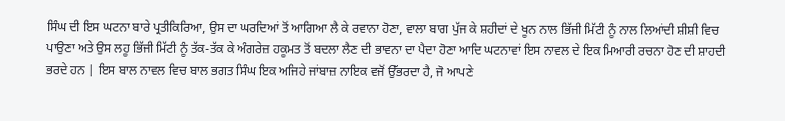ਸਿੰਘ ਦੀ ਇਸ ਘਟਨਾ ਬਾਰੇ ਪ੍ਰਤੀਕਿਰਿਆ, ਉਸ ਦਾ ਘਰਦਿਆਂ ਤੋਂ ਆਗਿਆ ਲੈ ਕੇ ਰਵਾਨਾ ਹੋਣਾ, ਵਾਲਾ ਬਾਗ ਪੁੱਜ ਕੇ ਸ਼ਹੀਦਾਂ ਦੇ ਖੂਨ ਨਾਲ ਭਿੱਜੀ ਮਿੱਟੀ ਨੂੰ ਨਾਲ ਲਿਆਂਦੀ ਸ਼ੀਸ਼ੀ ਵਿਚ ਪਾਉਣਾ ਅਤੇ ਉਸ ਲਹੂ ਭਿੱਜੀ ਮਿੱਟੀ ਨੂੰ ਤੱਕ-ਤੱਕ ਕੇ ਅੰਗਰੇਜ਼ ਹਕੂਮਤ ਤੋਂ ਬਦਲਾ ਲੈਣ ਦੀ ਭਾਵਨਾ ਦਾ ਪੈਦਾ ਹੋਣਾ ਆਦਿ ਘਟਨਾਵਾਂ ਇਸ ਨਾਵਲ ਦੇ ਇਕ ਮਿਆਰੀ ਰਚਨਾ ਹੋਣ ਦੀ ਸ਼ਾਹਦੀ ਭਰਦੇ ਹਨ | ਇਸ ਬਾਲ ਨਾਵਲ ਵਿਚ ਬਾਲ ਭਗਤ ਸਿੰਘ ਇਕ ਅਜਿਹੇ ਜਾਂਬਾਜ਼ ਨਾਇਕ ਵਜੋਂ ਉੱਭਰਦਾ ਹੈ, ਜੋ ਆਪਣੇ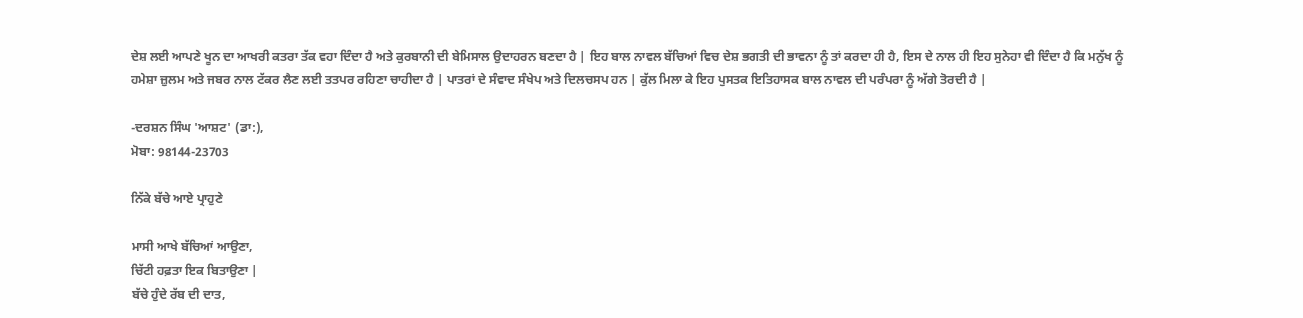ਦੇਸ਼ ਲਈ ਆਪਣੇ ਖੂਨ ਦਾ ਆਖਰੀ ਕਤਰਾ ਤੱਕ ਵਹਾ ਦਿੰਦਾ ਹੈ ਅਤੇ ਕੁਰਬਾਨੀ ਦੀ ਬੇਮਿਸਾਲ ਉਦਾਹਰਨ ਬਣਦਾ ਹੈ | ਇਹ ਬਾਲ ਨਾਵਲ ਬੱਚਿਆਂ ਵਿਚ ਦੇਸ਼ ਭਗਤੀ ਦੀ ਭਾਵਨਾ ਨੂੰ ਤਾਂ ਕਰਦਾ ਹੀ ਹੈ, ਇਸ ਦੇ ਨਾਲ ਹੀ ਇਹ ਸੁਨੇਹਾ ਵੀ ਦਿੰਦਾ ਹੈ ਕਿ ਮਨੁੱਖ ਨੂੰ ਹਮੇਸ਼ਾ ਜ਼ੁਲਮ ਅਤੇ ਜਬਰ ਨਾਲ ਟੱਕਰ ਲੈਣ ਲਈ ਤਤਪਰ ਰਹਿਣਾ ਚਾਹੀਦਾ ਹੈ | ਪਾਤਰਾਂ ਦੇ ਸੰਵਾਦ ਸੰਖੇਪ ਅਤੇ ਦਿਲਚਸਪ ਹਨ | ਕੁੱਲ ਮਿਲਾ ਕੇ ਇਹ ਪੁਸਤਕ ਇਤਿਹਾਸਕ ਬਾਲ ਨਾਵਲ ਦੀ ਪਰੰਪਰਾ ਨੂੰ ਅੱਗੇ ਤੋਰਦੀ ਹੈ |

-ਦਰਸ਼ਨ ਸਿੰਘ 'ਆਸ਼ਟ' (ਡਾ:),
ਮੋਬਾ: 98144-23703

ਨਿੱਕੇ ਬੱਚੇ ਆਏ ਪ੍ਰਾਹੁਣੇ

ਮਾਸੀ ਆਖੇ ਬੱਚਿਆਂ ਆਉਣਾ,
ਚਿੱਟੀ ਹਫ਼ਤਾ ਇਕ ਬਿਤਾਉਣਾ |
ਬੱਚੇ ਹੁੰਦੇ ਰੱਬ ਦੀ ਦਾਤ,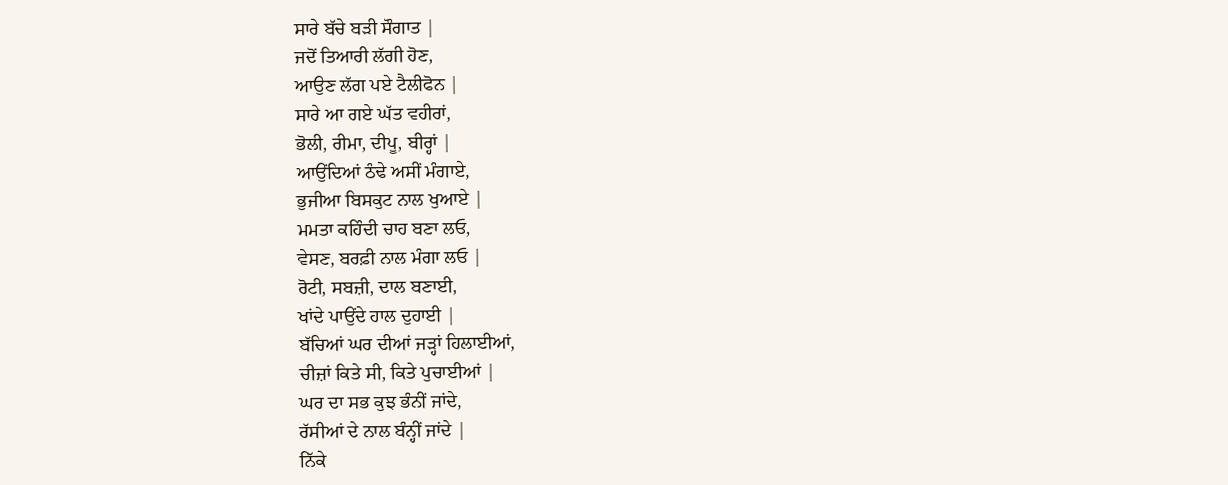ਸਾਰੇ ਬੱਚੇ ਬੜੀ ਸੌਗਾਤ |
ਜਦੋਂ ਤਿਆਰੀ ਲੱਗੀ ਹੋਣ,
ਆਉਣ ਲੱਗ ਪਏ ਟੈਲੀਫੋਨ |
ਸਾਰੇ ਆ ਗਏ ਘੱਤ ਵਹੀਰਾਂ,
ਭੋਲੀ, ਰੀਮਾ, ਦੀਪੂ, ਬੀਰ੍ਹਾਂ |
ਆਉਂਦਿਆਂ ਠੰਢੇ ਅਸੀਂ ਮੰਗਾਏ,
ਭੁਜੀਆ ਬਿਸਕੁਟ ਨਾਲ ਖੁਆਏ |
ਮਮਤਾ ਕਹਿੰਦੀ ਚਾਹ ਬਣਾ ਲਓ,
ਵੇਸਣ, ਬਰਫ਼ੀ ਨਾਲ ਮੰਗਾ ਲਓ |
ਰੋਟੀ, ਸਬਜ਼ੀ, ਦਾਲ ਬਣਾਈ,
ਖਾਂਦੇ ਪਾਉਂਦੇ ਹਾਲ ਦੁਹਾਈ |
ਬੱਚਿਆਂ ਘਰ ਦੀਆਂ ਜੜ੍ਹਾਂ ਹਿਲਾਈਆਂ,
ਚੀਜ਼ਾਂ ਕਿਤੇ ਸੀ, ਕਿਤੇ ਪੁਚਾਈਆਂ |
ਘਰ ਦਾ ਸਭ ਕੁਝ ਭੰਨੀਂ ਜਾਂਦੇ,
ਰੱਸੀਆਂ ਦੇ ਨਾਲ ਬੰਨ੍ਹੀਂ ਜਾਂਦੇ |
ਨਿੱਕੇ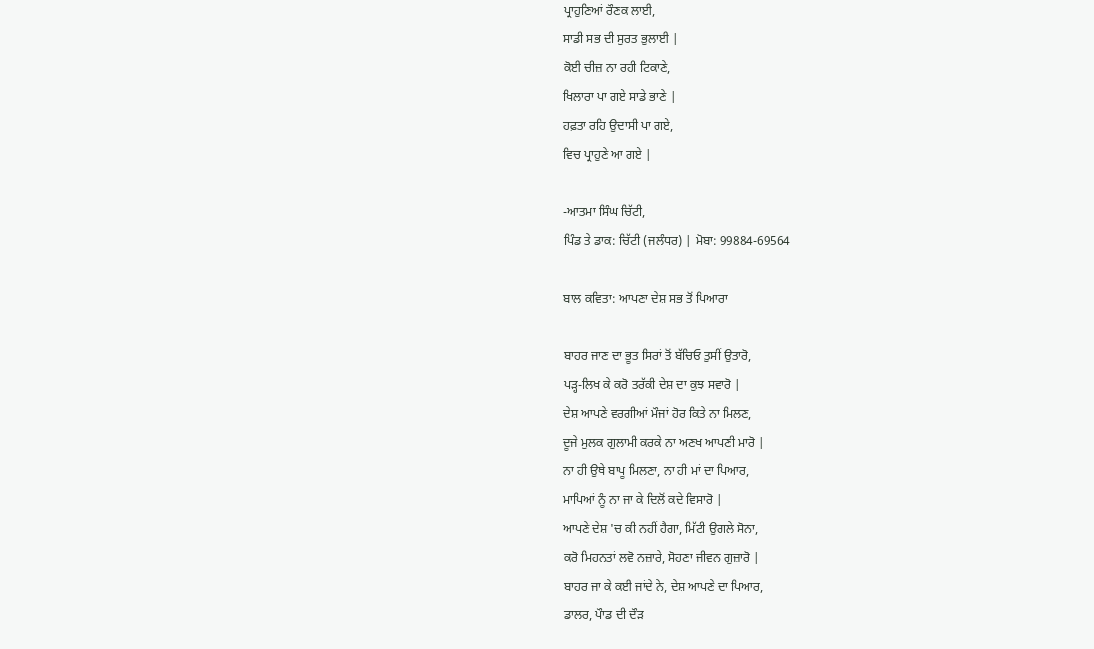ਪ੍ਰਾਹੁਣਿਆਂ ਰੌਣਕ ਲਾਈ,
ਸਾਡੀ ਸਭ ਦੀ ਸੁਰਤ ਭੁਲਾਈ |
ਕੋਈ ਚੀਜ਼ ਨਾ ਰਹੀ ਟਿਕਾਣੇ,
ਖਿਲਾਰਾ ਪਾ ਗਏ ਸਾਡੇ ਭਾਣੇ |
ਹਫ਼ਤਾ ਰਹਿ ਉਦਾਸੀ ਪਾ ਗਏ,
ਵਿਚ ਪ੍ਰਾਹੁਣੇ ਆ ਗਏ |

-ਆਤਮਾ ਸਿੰਘ ਚਿੱਟੀ,
ਪਿੰਡ ਤੇ ਡਾਕ: ਚਿੱਟੀ (ਜਲੰਧਰ) | ਮੋਬਾ: 99884-69564

ਬਾਲ ਕਵਿਤਾ: ਆਪਣਾ ਦੇਸ਼ ਸਭ ਤੋਂ ਪਿਆਰਾ

ਬਾਹਰ ਜਾਣ ਦਾ ਭੂਤ ਸਿਰਾਂ ਤੋਂ ਬੱਚਿਓ ਤੁਸੀਂ ਉਤਾਰੋ,
ਪੜ੍ਹ-ਲਿਖ ਕੇ ਕਰੋ ਤਰੱਕੀ ਦੇਸ਼ ਦਾ ਕੁਝ ਸਵਾਰੋ |
ਦੇਸ਼ ਆਪਣੇ ਵਰਗੀਆਂ ਮੌਜਾਂ ਹੋਰ ਕਿਤੇ ਨਾ ਮਿਲਣ,
ਦੂਜੇ ਮੁਲਕ ਗੁਲਾਮੀ ਕਰਕੇ ਨਾ ਅਣਖ ਆਪਣੀ ਮਾਰੋ |
ਨਾ ਹੀ ਉਥੇ ਬਾਪੂ ਮਿਲਣਾ, ਨਾ ਹੀ ਮਾਂ ਦਾ ਪਿਆਰ,
ਮਾਪਿਆਂ ਨੂੰ ਨਾ ਜਾ ਕੇ ਦਿਲੋਂ ਕਦੇ ਵਿਸਾਰੋ |
ਆਪਣੇ ਦੇਸ਼ 'ਚ ਕੀ ਨਹੀਂ ਹੈਗਾ, ਮਿੱਟੀ ਉਗਲੇ ਸੋਨਾ,
ਕਰੋ ਮਿਹਨਤਾਂ ਲਵੋ ਨਜ਼ਾਰੇ, ਸੋਹਣਾ ਜੀਵਨ ਗੁਜ਼ਾਰੋ |
ਬਾਹਰ ਜਾ ਕੇ ਕਈ ਜਾਂਦੇ ਨੇ, ਦੇਸ਼ ਆਪਣੇ ਦਾ ਪਿਆਰ,
ਡਾਲਰ, ਪੌਾਡ ਦੀ ਦੌੜ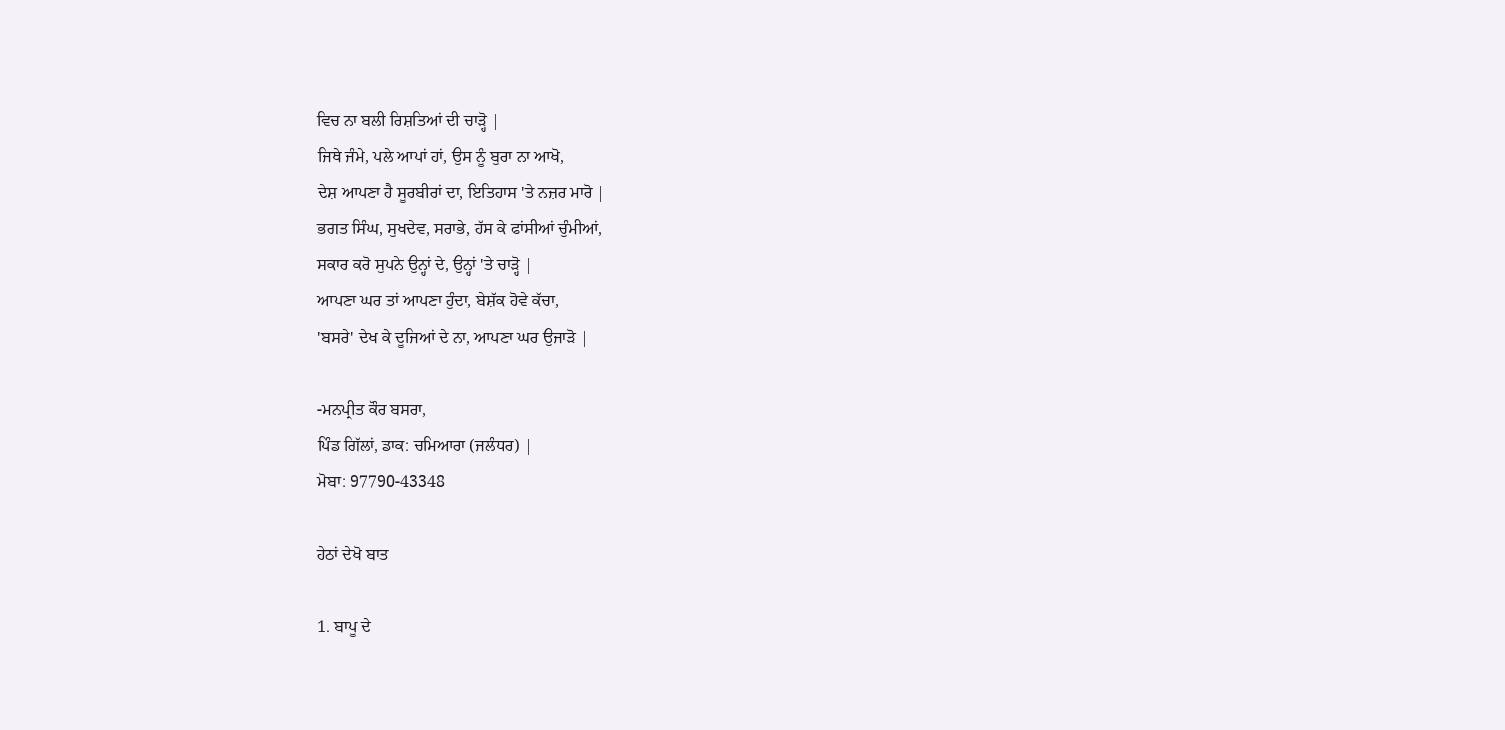ਵਿਚ ਨਾ ਬਲੀ ਰਿਸ਼ਤਿਆਂ ਦੀ ਚਾੜ੍ਹੋ |
ਜਿਥੇ ਜੰਮੇ, ਪਲੇ ਆਪਾਂ ਹਾਂ, ਉਸ ਨੂੰ ਬੁਰਾ ਨਾ ਆਖੋ,
ਦੇਸ਼ ਆਪਣਾ ਹੈ ਸੂਰਬੀਰਾਂ ਦਾ, ਇਤਿਹਾਸ 'ਤੇ ਨਜ਼ਰ ਮਾਰੋ |
ਭਗਤ ਸਿੰਘ, ਸੁਖਦੇਵ, ਸਰਾਭੇ, ਹੱਸ ਕੇ ਫਾਂਸੀਆਂ ਚੁੰਮੀਆਂ,
ਸਕਾਰ ਕਰੋ ਸੁਪਨੇ ਉਨ੍ਹਾਂ ਦੇ, ਉਨ੍ਹਾਂ 'ਤੇ ਚਾੜ੍ਹੋ |
ਆਪਣਾ ਘਰ ਤਾਂ ਆਪਣਾ ਹੁੰਦਾ, ਬੇਸ਼ੱਕ ਹੋਵੇ ਕੱਚਾ,
'ਬਸਰੇ' ਦੇਖ ਕੇ ਦੂਜਿਆਂ ਦੇ ਨਾ, ਆਪਣਾ ਘਰ ਉਜਾੜੋ |

-ਮਨਪ੍ਰੀਤ ਕੌਰ ਬਸਰਾ,
ਪਿੰਡ ਗਿੱਲਾਂ, ਡਾਕ: ਚਮਿਆਰਾ (ਜਲੰਧਰ) |
ਮੋਬਾ: 97790-43348

ਹੇਠਾਂ ਦੇਖੋ ਬਾਤ

1. ਬਾਪੂ ਦੇ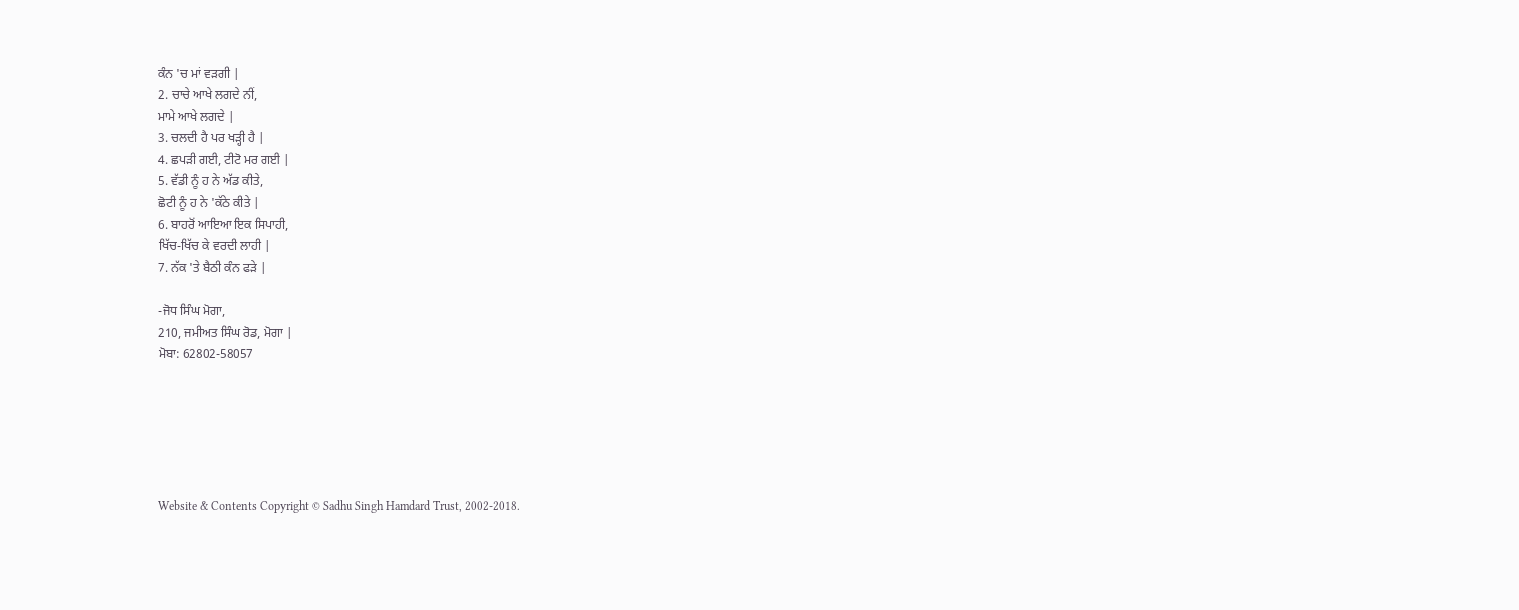ਕੰਨ 'ਚ ਮਾਂ ਵੜਗੀ |
2. ਚਾਚੇ ਆਖੇ ਲਗਦੇ ਨੀਂ,
ਮਾਮੇ ਆਖੇ ਲਗਦੇ |
3. ਚਲਦੀ ਹੈ ਪਰ ਖੜ੍ਹੀ ਹੈ |
4. ਛਪੜੀ ਗਈ, ਟੀਟੋ ਮਰ ਗਈ |
5. ਵੱਡੀ ਨੂੰ ਹ ਨੇ ਅੱਡ ਕੀਤੇ,
ਛੋਟੀ ਨੂੰ ਹ ਨੇ 'ਕੱਠੇ ਕੀਤੇ |
6. ਬਾਹਰੋਂ ਆਇਆ ਇਕ ਸਿਪਾਹੀ,
ਖਿੱਚ-ਖਿੱਚ ਕੇ ਵਰਦੀ ਲਾਹੀ |
7. ਨੱਕ 'ਤੇ ਬੈਠੀ ਕੰਨ ਫੜੇ |

-ਜੋਧ ਸਿੰਘ ਮੋਗਾ,
210, ਜਮੀਅਤ ਸਿੰਘ ਰੋਡ, ਮੋਗਾ |
ਮੋਬਾ: 62802-58057






Website & Contents Copyright © Sadhu Singh Hamdard Trust, 2002-2018.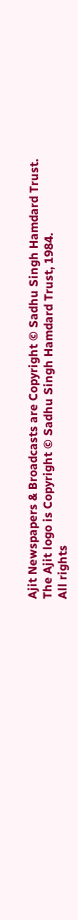Ajit Newspapers & Broadcasts are Copyright © Sadhu Singh Hamdard Trust.
The Ajit logo is Copyright © Sadhu Singh Hamdard Trust, 1984.
All rights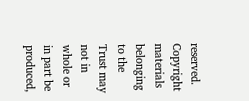reserved. Copyright materials belonging to the Trust may not in whole or in part be produced,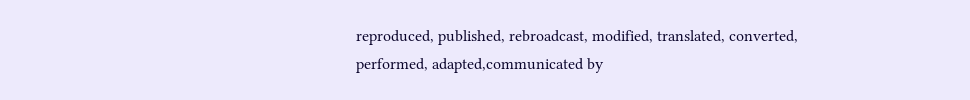reproduced, published, rebroadcast, modified, translated, converted, performed, adapted,communicated by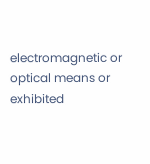electromagnetic or optical means or exhibited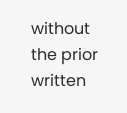without the prior written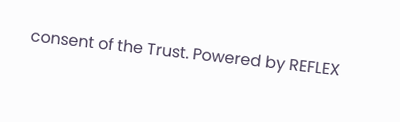consent of the Trust. Powered by REFLEX